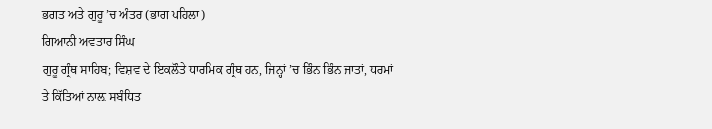ਭਗਤ ਅਤੇ ਗੁਰੂ ’ਚ ਅੰਤਰ (ਭਾਗ ਪਹਿਲਾ)
ਗਿਆਨੀ ਅਵਤਾਰ ਸਿੰਘ
ਗੁਰੂ ਗ੍ਰੰਥ ਸਾਹਿਬ; ਵਿਸ਼ਵ ਦੇ ਇਕਲੌਤੇ ਧਾਰਮਿਕ ਗ੍ਰੰਥ ਹਨ, ਜਿਨ੍ਹਾਂ ’ਚ ਭਿੰਨ ਭਿੰਨ ਜਾਤਾਂ, ਧਰਮਾਂ ਤੇ ਕਿੱਤਿਆਂ ਨਾਲ਼ ਸਬੰਧਿਤ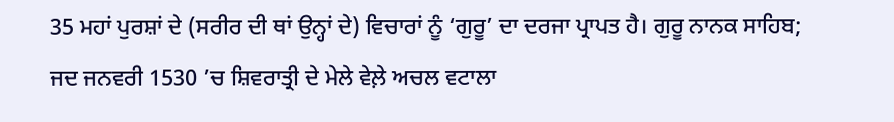35 ਮਹਾਂ ਪੁਰਸ਼ਾਂ ਦੇ (ਸਰੀਰ ਦੀ ਥਾਂ ਉਨ੍ਹਾਂ ਦੇ) ਵਿਚਾਰਾਂ ਨੂੰ ‘ਗੁਰੂ’ ਦਾ ਦਰਜਾ ਪ੍ਰਾਪਤ ਹੈ। ਗੁਰੂ ਨਾਨਕ ਸਾਹਿਬ; ਜਦ ਜਨਵਰੀ 1530 ’ਚ ਸ਼ਿਵਰਾਤ੍ਰੀ ਦੇ ਮੇਲੇ ਵੇਲ਼ੇ ਅਚਲ ਵਟਾਲਾ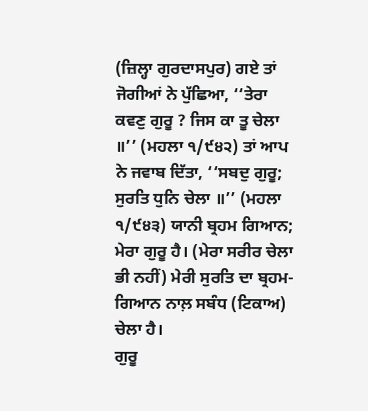(ਜ਼ਿਲ੍ਹਾ ਗੁਰਦਾਸਪੁਰ) ਗਏ ਤਾਂ ਜੋਗੀਆਂ ਨੇ ਪੁੱਛਿਆ, ‘‘ਤੇਰਾ ਕਵਣੁ ਗੁਰੂ ? ਜਿਸ ਕਾ ਤੂ ਚੇਲਾ ॥’’ (ਮਹਲਾ ੧/੯੪੨) ਤਾਂ ਆਪ ਨੇ ਜਵਾਬ ਦਿੱਤਾ, ‘‘ਸਬਦੁ ਗੁਰੂ; ਸੁਰਤਿ ਧੁਨਿ ਚੇਲਾ ॥’’ (ਮਹਲਾ ੧/੯੪੩) ਯਾਨੀ ਬ੍ਰਹਮ ਗਿਆਨ; ਮੇਰਾ ਗੁਰੂ ਹੈ। (ਮੇਰਾ ਸਰੀਰ ਚੇਲਾ ਭੀ ਨਹੀਂ) ਮੇਰੀ ਸੁਰਤਿ ਦਾ ਬ੍ਰਹਮ-ਗਿਆਨ ਨਾਲ਼ ਸਬੰਧ (ਟਿਕਾਅ) ਚੇਲਾ ਹੈ।
ਗੁਰੂ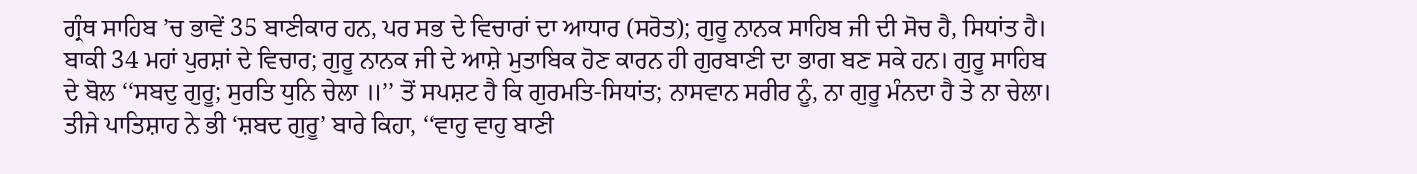ਗ੍ਰੰਥ ਸਾਹਿਬ ’ਚ ਭਾਵੇਂ 35 ਬਾਣੀਕਾਰ ਹਨ, ਪਰ ਸਭ ਦੇ ਵਿਚਾਰਾਂ ਦਾ ਆਧਾਰ (ਸਰੋਤ); ਗੁਰੂ ਨਾਨਕ ਸਾਹਿਬ ਜੀ ਦੀ ਸੋਚ ਹੈ, ਸਿਧਾਂਤ ਹੈ। ਬਾਕੀ 34 ਮਹਾਂ ਪੁਰਸ਼ਾਂ ਦੇ ਵਿਚਾਰ; ਗੁਰੂ ਨਾਨਕ ਜੀ ਦੇ ਆਸ਼ੇ ਮੁਤਾਬਿਕ ਹੋਣ ਕਾਰਨ ਹੀ ਗੁਰਬਾਣੀ ਦਾ ਭਾਗ ਬਣ ਸਕੇ ਹਨ। ਗੁਰੂ ਸਾਹਿਬ ਦੇ ਬੋਲ ‘‘ਸਬਦੁ ਗੁਰੂ; ਸੁਰਤਿ ਧੁਨਿ ਚੇਲਾ ॥’’ ਤੋਂ ਸਪਸ਼ਟ ਹੈ ਕਿ ਗੁਰਮਤਿ-ਸਿਧਾਂਤ; ਨਾਸਵਾਨ ਸਰੀਰ ਨੂੰ, ਨਾ ਗੁਰੂ ਮੰਨਦਾ ਹੈ ਤੇ ਨਾ ਚੇਲਾ। ਤੀਜੇ ਪਾਤਿਸ਼ਾਹ ਨੇ ਭੀ ‘ਸ਼ਬਦ ਗੁਰੂ’ ਬਾਰੇ ਕਿਹਾ, ‘‘ਵਾਹੁ ਵਾਹੁ ਬਾਣੀ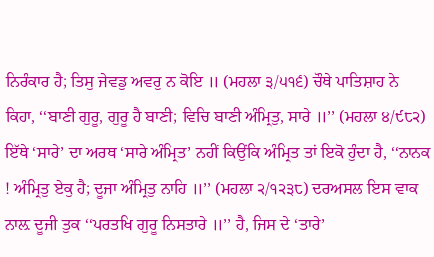ਨਿਰੰਕਾਰ ਹੈ; ਤਿਸੁ ਜੇਵਡੁ ਅਵਰੁ ਨ ਕੋਇ ॥ (ਮਹਲਾ ੩/੫੧੬) ਚੌਥੇ ਪਾਤਿਸ਼ਾਹ ਨੇ ਕਿਹਾ, ‘‘ਬਾਣੀ ਗੁਰੂ, ਗੁਰੂ ਹੈ ਬਾਣੀ; ਵਿਚਿ ਬਾਣੀ ਅੰਮ੍ਰਿਤੁ, ਸਾਰੇ ॥’’ (ਮਹਲਾ ੪/੯੮੨) ਇੱਥੇ ‘ਸਾਰੇ’ ਦਾ ਅਰਥ ‘ਸਾਰੇ ਅੰਮ੍ਰਿਤ’ ਨਹੀਂ ਕਿਉਂਕਿ ਅੰਮ੍ਰਿਤ ਤਾਂ ਇਕੋ ਹੁੰਦਾ ਹੈ, ‘‘ਨਾਨਕ ! ਅੰਮ੍ਰਿਤੁ ਏਕੁ ਹੈ; ਦੂਜਾ ਅੰਮ੍ਰਿਤੁ ਨਾਹਿ ॥’’ (ਮਹਲਾ ੨/੧੨੩੮) ਦਰਅਸਲ ਇਸ ਵਾਕ ਨਾਲ਼ ਦੂਜੀ ਤੁਕ ‘‘ਪਰਤਖਿ ਗੁਰੂ ਨਿਸਤਾਰੇ ॥’’ ਹੈ, ਜਿਸ ਦੇ ‘ਤਾਰੇ’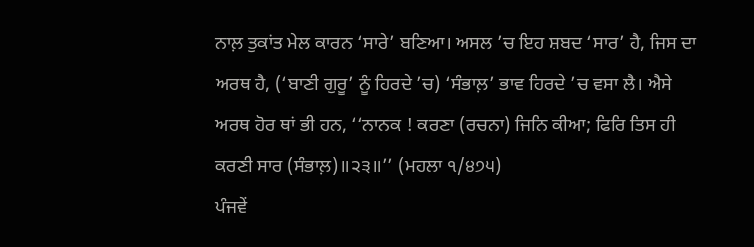ਨਾਲ਼ ਤੁਕਾਂਤ ਮੇਲ ਕਾਰਨ ‘ਸਾਰੇ’ ਬਣਿਆ। ਅਸਲ ’ਚ ਇਹ ਸ਼ਬਦ ‘ਸਾਰ’ ਹੈ, ਜਿਸ ਦਾ ਅਰਥ ਹੈ, (‘ਬਾਣੀ ਗੁਰੂ’ ਨੂੰ ਹਿਰਦੇ ’ਚ) ‘ਸੰਭਾਲ਼’ ਭਾਵ ਹਿਰਦੇ ’ਚ ਵਸਾ ਲੈ। ਐਸੇ ਅਰਥ ਹੋਰ ਥਾਂ ਭੀ ਹਨ, ‘‘ਨਾਨਕ ! ਕਰਣਾ (ਰਚਨਾ) ਜਿਨਿ ਕੀਆ; ਫਿਰਿ ਤਿਸ ਹੀ ਕਰਣੀ ਸਾਰ (ਸੰਭਾਲ਼)॥੨੩॥’’ (ਮਹਲਾ ੧/੪੭੫)
ਪੰਜਵੇਂ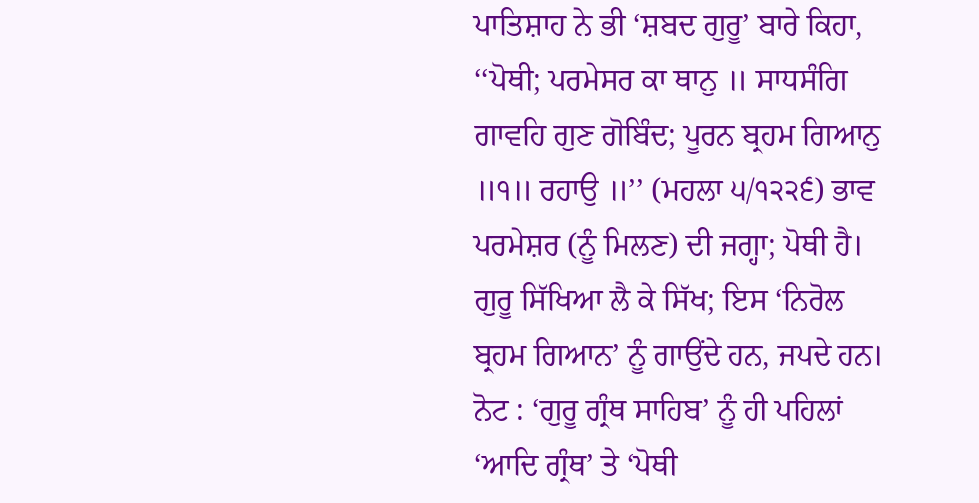ਪਾਤਿਸ਼ਾਹ ਨੇ ਭੀ ‘ਸ਼ਬਦ ਗੁਰੂ’ ਬਾਰੇ ਕਿਹਾ, ‘‘ਪੋਥੀ; ਪਰਮੇਸਰ ਕਾ ਥਾਨੁ ॥ ਸਾਧਸੰਗਿ ਗਾਵਹਿ ਗੁਣ ਗੋਬਿੰਦ; ਪੂਰਨ ਬ੍ਰਹਮ ਗਿਆਨੁ ॥੧॥ ਰਹਾਉ ॥’’ (ਮਹਲਾ ੫/੧੨੨੬) ਭਾਵ ਪਰਮੇਸ਼ਰ (ਨੂੰ ਮਿਲਣ) ਦੀ ਜਗ੍ਹਾ; ਪੋਥੀ ਹੈ। ਗੁਰੂ ਸਿੱਖਿਆ ਲੈ ਕੇ ਸਿੱਖ; ਇਸ ‘ਨਿਰੋਲ ਬ੍ਰਹਮ ਗਿਆਨ’ ਨੂੰ ਗਾਉਂਦੇ ਹਨ, ਜਪਦੇ ਹਨ। ਨੋਟ : ‘ਗੁਰੂ ਗ੍ਰੰਥ ਸਾਹਿਬ’ ਨੂੰ ਹੀ ਪਹਿਲਾਂ ‘ਆਦਿ ਗ੍ਰੰਥ’ ਤੇ ‘ਪੋਥੀ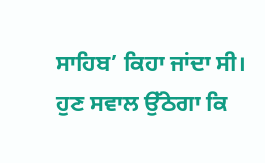ਸਾਹਿਬ’ ਕਿਹਾ ਜਾਂਦਾ ਸੀ।
ਹੁਣ ਸਵਾਲ ਉੱਠੇਗਾ ਕਿ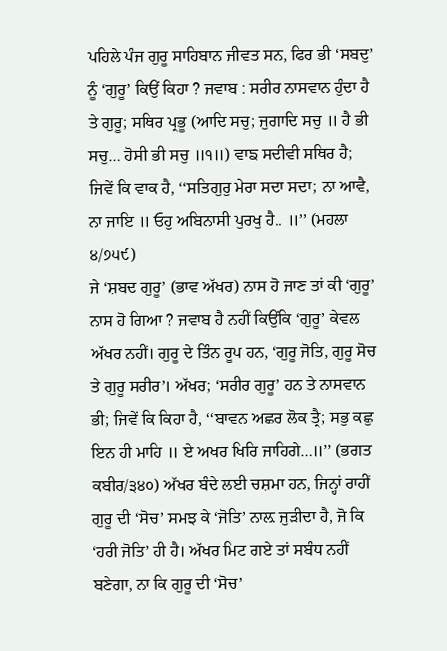ਪਹਿਲੇ ਪੰਜ ਗੁਰੂ ਸਾਹਿਬਾਨ ਜੀਵਤ ਸਨ, ਫਿਰ ਭੀ ‘ਸਬਦੁ’ ਨੂੰ ‘ਗੁਰੂ’ ਕਿਉਂ ਕਿਹਾ ? ਜਵਾਬ : ਸਰੀਰ ਨਾਸਵਾਨ ਹੁੰਦਾ ਹੈ ਤੇ ਗੁਰੂ; ਸਥਿਰ ਪ੍ਰਭੂ (ਆਦਿ ਸਚੁ; ਜੁਗਾਦਿ ਸਚੁ ॥ ਹੈ ਭੀ ਸਚੁ… ਹੋਸੀ ਭੀ ਸਚੁ ॥੧॥) ਵਾਙ ਸਦੀਵੀ ਸਥਿਰ ਹੈ; ਜਿਵੇਂ ਕਿ ਵਾਕ ਹੈ, ‘‘ਸਤਿਗੁਰੁ ਮੇਰਾ ਸਦਾ ਸਦਾ; ਨਾ ਆਵੈ, ਨਾ ਜਾਇ ॥ ਓਹੁ ਅਬਿਨਾਸੀ ਪੁਰਖੁ ਹੈ.. ॥’’ (ਮਹਲਾ ੪/੭੫੯)
ਜੇ ‘ਸ਼ਬਦ ਗੁਰੂ’ (ਭਾਵ ਅੱਖਰ) ਨਾਸ ਹੋ ਜਾਣ ਤਾਂ ਕੀ ‘ਗੁਰੂ’ ਨਾਸ ਹੋ ਗਿਆ ? ਜਵਾਬ ਹੈ ਨਹੀਂ ਕਿਉਂਕਿ ‘ਗੁਰੂ’ ਕੇਵਲ ਅੱਖਰ ਨਹੀਂ। ਗੁਰੂ ਦੇ ਤਿੰਨ ਰੂਪ ਹਨ, ‘ਗੁਰੂ ਜੋਤਿ, ਗੁਰੂ ਸੋਚ ਤੇ ਗੁਰੂ ਸਰੀਰ’। ਅੱਖਰ; ‘ਸਰੀਰ ਗੁਰੂ’ ਹਨ ਤੇ ਨਾਸਵਾਨ ਭੀ; ਜਿਵੇਂ ਕਿ ਕਿਹਾ ਹੈ, ‘‘ਬਾਵਨ ਅਛਰ ਲੋਕ ਤ੍ਰੈ; ਸਭੁ ਕਛੁ ਇਨ ਹੀ ਮਾਹਿ ॥ ਏ ਅਖਰ ਖਿਰਿ ਜਾਹਿਗੇ…॥’’ (ਭਗਤ ਕਬੀਰ/੩੪੦) ਅੱਖਰ ਬੰਦੇ ਲਈ ਚਸ਼ਮਾ ਹਨ, ਜਿਨ੍ਹਾਂ ਰਾਹੀਂ ਗੁਰੂ ਦੀ ‘ਸੋਚ’ ਸਮਝ ਕੇ ‘ਜੋਤਿ’ ਨਾਲ਼ ਜੁੜੀਦਾ ਹੈ, ਜੋ ਕਿ ‘ਹਰੀ ਜੋਤਿ’ ਹੀ ਹੈ। ਅੱਖਰ ਮਿਟ ਗਏ ਤਾਂ ਸਬੰਧ ਨਹੀਂ ਬਣੇਗਾ, ਨਾ ਕਿ ਗੁਰੂ ਦੀ ‘ਸੋਚ’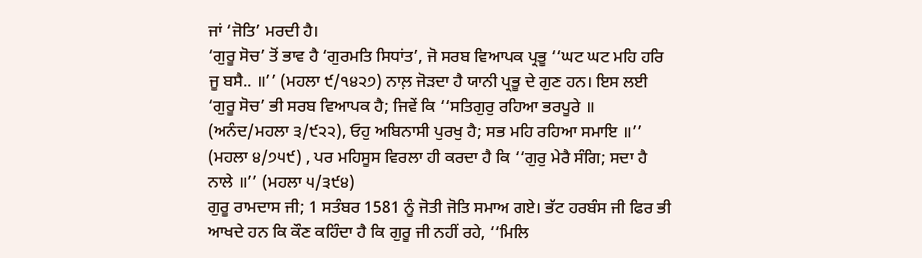ਜਾਂ ‘ਜੋਤਿ’ ਮਰਦੀ ਹੈ।
‘ਗੁਰੂ ਸੋਚ’ ਤੋਂ ਭਾਵ ਹੈ ‘ਗੁਰਮਤਿ ਸਿਧਾਂਤ’, ਜੋ ਸਰਬ ਵਿਆਪਕ ਪ੍ਰਭੂ ‘‘ਘਟ ਘਟ ਮਹਿ ਹਰਿ ਜੂ ਬਸੈ.. ॥’’ (ਮਹਲਾ ੯/੧੪੨੭) ਨਾਲ਼ ਜੋੜਦਾ ਹੈ ਯਾਨੀ ਪ੍ਰਭੂ ਦੇ ਗੁਣ ਹਨ। ਇਸ ਲਈ ‘ਗੁਰੂ ਸੋਚ’ ਭੀ ਸਰਬ ਵਿਆਪਕ ਹੈ; ਜਿਵੇਂ ਕਿ ‘‘ਸਤਿਗੁਰੁ ਰਹਿਆ ਭਰਪੂਰੇ ॥ (ਅਨੰਦ/ਮਹਲਾ ੩/੯੨੨), ਓਹੁ ਅਬਿਨਾਸੀ ਪੁਰਖੁ ਹੈ; ਸਭ ਮਹਿ ਰਹਿਆ ਸਮਾਇ ॥’’ (ਮਹਲਾ ੪/੭੫੯) , ਪਰ ਮਹਿਸੂਸ ਵਿਰਲਾ ਹੀ ਕਰਦਾ ਹੈ ਕਿ ‘‘ਗੁਰੁ ਮੇਰੈ ਸੰਗਿ; ਸਦਾ ਹੈ ਨਾਲੇ ॥’’ (ਮਹਲਾ ੫/੩੯੪)
ਗੁਰੂ ਰਾਮਦਾਸ ਜੀ; 1 ਸਤੰਬਰ 1581 ਨੂੰ ਜੋਤੀ ਜੋਤਿ ਸਮਾਅ ਗਏ। ਭੱਟ ਹਰਬੰਸ ਜੀ ਫਿਰ ਭੀ ਆਖਦੇ ਹਨ ਕਿ ਕੌਣ ਕਹਿੰਦਾ ਹੈ ਕਿ ਗੁਰੂ ਜੀ ਨਹੀਂ ਰਹੇ, ‘‘ਮਿਲਿ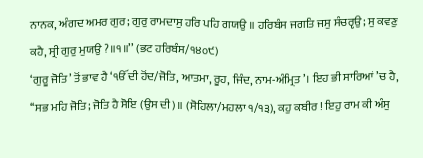ਨਾਨਕ, ਅੰਗਦ ਅਮਰ ਗੁਰ; ਗੁਰੁ ਰਾਮਦਾਸੁ ਹਰਿ ਪਹਿ ਗਯਉ ॥ ਹਰਿਬੰਸ ਜਗਤਿ ਜਸੁ ਸੰਚਰੵਉ; ਸੁ ਕਵਣੁ ਕਹੈ, ਸ੍ਰੀ ਗੁਰੁ ਮੁਯਉ ?॥੧॥’’ (ਭਟ ਹਰਿਬੰਸ/੧੪੦੯)
‘ਗੁਰੂ ਜੋਤਿ’ ਤੋਂ ਭਾਵ ਹੈ ‘ੴ ਦੀ ਹੋਂਦ/ਜੋਤਿ, ਆਤਮਾ, ਰੂਹ, ਜਿੰਦ, ਨਾਮ-ਅੰਮ੍ਰਿਤ’। ਇਹ ਭੀ ਸਾਰਿਆਂ ’ਚ ਹੈ, ‘‘ਸਭ ਮਹਿ ਜੋਤਿ; ਜੋਤਿ ਹੈ ਸੋਇ (ਉਸ ਦੀ)॥ (ਸੋਹਿਲਾ/ਮਹਲਾ ੧/੧੩), ਕਹੁ ਕਬੀਰ ! ਇਹੁ ਰਾਮ ਕੀ ਅੰਸੁ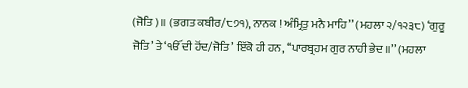(ਜੋਤਿ)॥ (ਭਗਤ ਕਬੀਰ/੮੭੧), ਨਾਨਕ ! ਅੰਮ੍ਰਿਤੁ ਮਨੈ ਮਾਹਿ’’ (ਮਹਲਾ ੨/੧੨੩੮) ‘ਗੁਰੂ ਜੋਤਿ’ ਤੇ ‘ੴ ਦੀ ਹੋਂਦ/ਜੋਤਿ’ ਇੱਕੋ ਹੀ ਹਨ, ‘‘ਪਾਰਬ੍ਰਹਮ ਗੁਰ ਨਾਹੀ ਭੇਦ ॥’’ (ਮਹਲਾ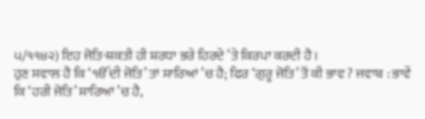੫/੧੧੪੨) ਇਹ ਜੋਤਿ-ਸ਼ਕਤੀ ਹੀ ਸ਼ਰਧਾ ਭਰੇ ਹਿਰਦੇ ’ਤੇ ਕਿਰਪਾ ਕਰਦੀ ਹੈ।
ਹੁਣ ਸਵਾਲ ਹੈ ਕਿ ‘ੴ ਦੀ ਜੋਤਿ’ ਤਾਂ ਸਾਰਿਆਂ ’ਚ ਹੈ; ਫਿਰ ‘ਗੁਰੂ ਜੋਤਿ’ ਤੋਂ ਕੀ ਭਾਵ ? ਜਵਾਬ : ਭਾਵੇਂ ਕਿ ‘ਹਰੀ ਜੋਤਿ’ ਸਾਰਿਆਂ ’ਚ ਹੈ,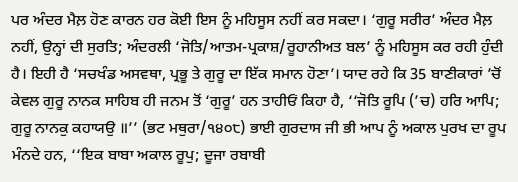ਪਰ ਅੰਦਰ ਮੈਲ਼ ਹੋਣ ਕਾਰਨ ਹਰ ਕੋਈ ਇਸ ਨੂੰ ਮਹਿਸੂਸ ਨਹੀਂ ਕਰ ਸਕਦਾ। ‘ਗੁਰੂ ਸਰੀਰ’ ਅੰਦਰ ਮੈਲ਼ ਨਹੀਂ, ਉਨ੍ਹਾਂ ਦੀ ਸੁਰਤਿ; ਅੰਦਰਲੀ ‘ਜੋਤਿ/ਆਤਮ-ਪ੍ਰਕਾਸ਼/ਰੂਹਾਨੀਅਤ ਬਲ’ ਨੂੰ ਮਹਿਸੂਸ ਕਰ ਰਹੀ ਹੁੰਦੀ ਹੈ। ਇਹੀ ਹੈ ‘ਸਚਖੰਡ ਅਸਵਥਾ, ਪ੍ਰਭੂ ਤੇ ਗੁਰੂ ਦਾ ਇੱਕ ਸਮਾਨ ਹੋਣਾ’। ਯਾਦ ਰਹੇ ਕਿ 35 ਬਾਣੀਕਾਰਾਂ ’ਚੋਂ ਕੇਵਲ ਗੁਰੂ ਨਾਨਕ ਸਾਹਿਬ ਹੀ ਜਨਮ ਤੋਂ ‘ਗੁਰੂ’ ਹਨ ਤਾਹੀਓਂ ਕਿਹਾ ਹੈ, ‘‘ਜੋਤਿ ਰੂਪਿ (’ਚ) ਹਰਿ ਆਪਿ; ਗੁਰੂ ਨਾਨਕੁ ਕਹਾਯਉ ॥’’ (ਭਟ ਮਥੁਰਾ/੧੪੦੮) ਭਾਈ ਗੁਰਦਾਸ ਜੀ ਭੀ ਆਪ ਨੂੰ ਅਕਾਲ ਪੁਰਖ ਦਾ ਰੂਪ ਮੰਨਦੇ ਹਨ, ‘‘ਇਕ ਬਾਬਾ ਅਕਾਲ ਰੂਪੁ; ਦੂਜਾ ਰਬਾਬੀ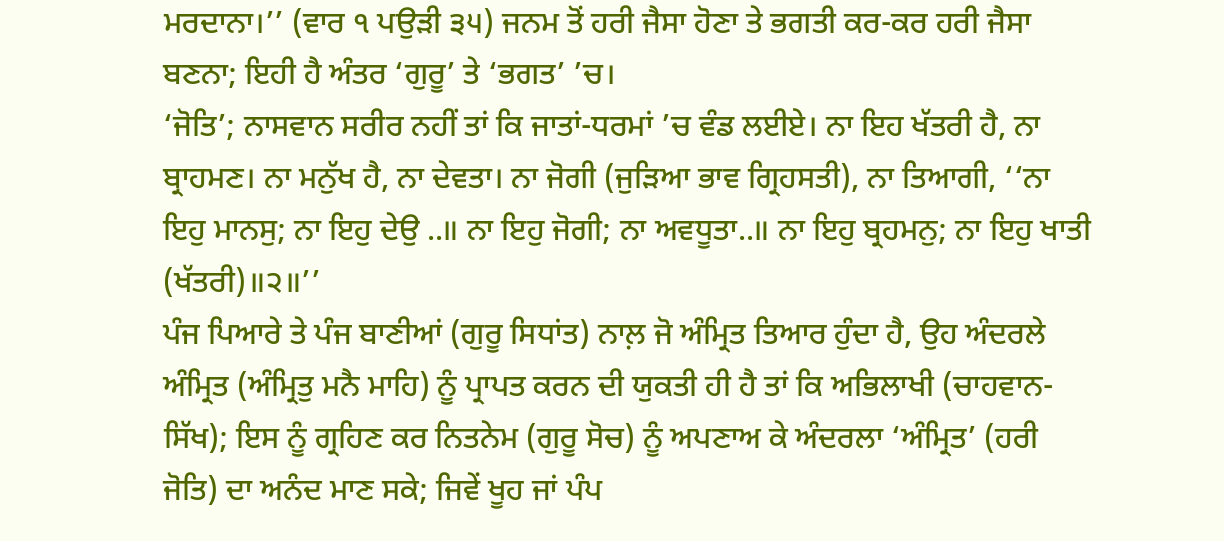ਮਰਦਾਨਾ।’’ (ਵਾਰ ੧ ਪਉੜੀ ੩੫) ਜਨਮ ਤੋਂ ਹਰੀ ਜੈਸਾ ਹੋਣਾ ਤੇ ਭਗਤੀ ਕਰ-ਕਰ ਹਰੀ ਜੈਸਾ ਬਣਨਾ; ਇਹੀ ਹੈ ਅੰਤਰ ‘ਗੁਰੂ’ ਤੇ ‘ਭਗਤ’ ’ਚ।
‘ਜੋਤਿ’; ਨਾਸਵਾਨ ਸਰੀਰ ਨਹੀਂ ਤਾਂ ਕਿ ਜਾਤਾਂ-ਧਰਮਾਂ ’ਚ ਵੰਡ ਲਈਏ। ਨਾ ਇਹ ਖੱਤਰੀ ਹੈ, ਨਾ ਬ੍ਰਾਹਮਣ। ਨਾ ਮਨੁੱਖ ਹੈ, ਨਾ ਦੇਵਤਾ। ਨਾ ਜੋਗੀ (ਜੁੜਿਆ ਭਾਵ ਗ੍ਰਿਹਸਤੀ), ਨਾ ਤਿਆਗੀ, ‘‘ਨਾ ਇਹੁ ਮਾਨਸੁ; ਨਾ ਇਹੁ ਦੇਉ ..॥ ਨਾ ਇਹੁ ਜੋਗੀ; ਨਾ ਅਵਧੂਤਾ..॥ ਨਾ ਇਹੁ ਬ੍ਰਹਮਨੁ; ਨਾ ਇਹੁ ਖਾਤੀ (ਖੱਤਰੀ)॥੨॥’’
ਪੰਜ ਪਿਆਰੇ ਤੇ ਪੰਜ ਬਾਣੀਆਂ (ਗੁਰੂ ਸਿਧਾਂਤ) ਨਾਲ਼ ਜੋ ਅੰਮ੍ਰਿਤ ਤਿਆਰ ਹੁੰਦਾ ਹੈ, ਉਹ ਅੰਦਰਲੇ ਅੰਮ੍ਰਿਤ (ਅੰਮ੍ਰਿਤੁ ਮਨੈ ਮਾਹਿ) ਨੂੰ ਪ੍ਰਾਪਤ ਕਰਨ ਦੀ ਯੁਕਤੀ ਹੀ ਹੈ ਤਾਂ ਕਿ ਅਭਿਲਾਖੀ (ਚਾਹਵਾਨ-ਸਿੱਖ); ਇਸ ਨੂੰ ਗ੍ਰਹਿਣ ਕਰ ਨਿਤਨੇਮ (ਗੁਰੂ ਸੋਚ) ਨੂੰ ਅਪਣਾਅ ਕੇ ਅੰਦਰਲਾ ‘ਅੰਮ੍ਰਿਤ’ (ਹਰੀ ਜੋਤਿ) ਦਾ ਅਨੰਦ ਮਾਣ ਸਕੇ; ਜਿਵੇਂ ਖੂਹ ਜਾਂ ਪੰਪ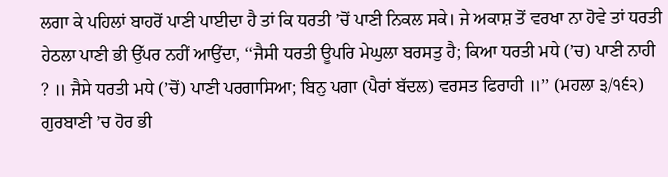ਲਗਾ ਕੇ ਪਹਿਲਾਂ ਬਾਹਰੋਂ ਪਾਣੀ ਪਾਈਦਾ ਹੈ ਤਾਂ ਕਿ ਧਰਤੀ ’ਚੋਂ ਪਾਣੀ ਨਿਕਲ ਸਕੇ। ਜੇ ਅਕਾਸ਼ ਤੋਂ ਵਰਖਾ ਨਾ ਹੋਵੇ ਤਾਂ ਧਰਤੀ ਹੇਠਲਾ ਪਾਣੀ ਭੀ ਉੱਪਰ ਨਹੀਂ ਆਉਂਦਾ, ‘‘ਜੈਸੀ ਧਰਤੀ ਊਪਰਿ ਮੇਘੁਲਾ ਬਰਸਤੁ ਹੈ; ਕਿਆ ਧਰਤੀ ਮਧੇ (’ਚ) ਪਾਣੀ ਨਾਹੀ ? ॥ ਜੈਸੇ ਧਰਤੀ ਮਧੇ (’ਚੋਂ) ਪਾਣੀ ਪਰਗਾਸਿਆ; ਬਿਨੁ ਪਗਾ (ਪੈਰਾਂ ਬੱਦਲ) ਵਰਸਤ ਫਿਰਾਹੀ ॥’’ (ਮਹਲਾ ੩/੧੬੨) ਗੁਰਬਾਣੀ ’ਚ ਹੋਰ ਭੀ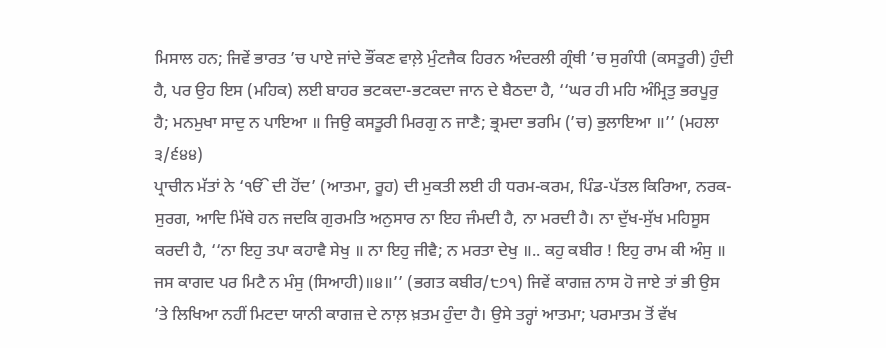ਮਿਸਾਲ ਹਨ; ਜਿਵੇਂ ਭਾਰਤ ’ਚ ਪਾਏ ਜਾਂਦੇ ਭੌਂਕਣ ਵਾਲ਼ੇ ਮੁੰਟਜੈਕ ਹਿਰਨ ਅੰਦਰਲੀ ਗ੍ਰੰਥੀ ’ਚ ਸੁਗੰਧੀ (ਕਸਤੂਰੀ) ਹੁੰਦੀ ਹੈ, ਪਰ ਉਹ ਇਸ (ਮਹਿਕ) ਲਈ ਬਾਹਰ ਭਟਕਦਾ-ਭਟਕਦਾ ਜਾਨ ਦੇ ਬੈਠਦਾ ਹੈ, ‘‘ਘਰ ਹੀ ਮਹਿ ਅੰਮ੍ਰਿਤੁ ਭਰਪੂਰੁ ਹੈ; ਮਨਮੁਖਾ ਸਾਦੁ ਨ ਪਾਇਆ ॥ ਜਿਉ ਕਸਤੂਰੀ ਮਿਰਗੁ ਨ ਜਾਣੈ; ਭ੍ਰਮਦਾ ਭਰਮਿ (’ਚ) ਭੁਲਾਇਆ ॥’’ (ਮਹਲਾ ੩/੬੪੪)
ਪ੍ਰਾਚੀਨ ਮੱਤਾਂ ਨੇ ‘ੴ ਦੀ ਹੋਂਦ’ (ਆਤਮਾ, ਰੂਹ) ਦੀ ਮੁਕਤੀ ਲਈ ਹੀ ਧਰਮ-ਕਰਮ, ਪਿੰਡ-ਪੱਤਲ ਕਿਰਿਆ, ਨਰਕ-ਸੁਰਗ, ਆਦਿ ਮਿੱਥੇ ਹਨ ਜਦਕਿ ਗੁਰਮਤਿ ਅਨੁਸਾਰ ਨਾ ਇਹ ਜੰਮਦੀ ਹੈ, ਨਾ ਮਰਦੀ ਹੈ। ਨਾ ਦੁੱਖ-ਸੁੱਖ ਮਹਿਸੂਸ ਕਰਦੀ ਹੈ, ‘‘ਨਾ ਇਹੁ ਤਪਾ ਕਹਾਵੈ ਸੇਖੁ ॥ ਨਾ ਇਹੁ ਜੀਵੈ; ਨ ਮਰਤਾ ਦੇਖੁ ॥.. ਕਹੁ ਕਬੀਰ ! ਇਹੁ ਰਾਮ ਕੀ ਅੰਸੁ ॥ ਜਸ ਕਾਗਦ ਪਰ ਮਿਟੈ ਨ ਮੰਸੁ (ਸਿਆਹੀ)॥੪॥’’ (ਭਗਤ ਕਬੀਰ/੮੭੧) ਜਿਵੇਂ ਕਾਗਜ਼ ਨਾਸ ਹੋ ਜਾਏ ਤਾਂ ਭੀ ਉਸ ’ਤੇ ਲਿਖਿਆ ਨਹੀਂ ਮਿਟਦਾ ਯਾਨੀ ਕਾਗਜ਼ ਦੇ ਨਾਲ਼ ਖ਼ਤਮ ਹੁੰਦਾ ਹੈ। ਉਸੇ ਤਰ੍ਹਾਂ ਆਤਮਾ; ਪਰਮਾਤਮ ਤੋਂ ਵੱਖ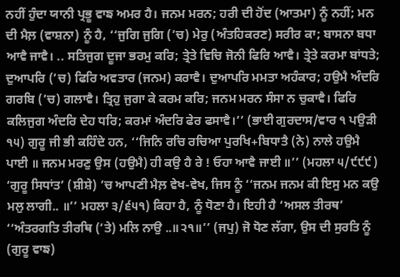ਨਹੀਂ ਹੁੰਦਾ ਯਾਨੀ ਪ੍ਰਭੂ ਵਾਙ ਅਮਰ ਹੈ। ਜਨਮ ਮਰਨ; ਹਰੀ ਦੀ ਹੋਂਦ (ਆਤਮਾ) ਨੂੰ ਨਹੀਂ; ਮਨ ਦੀ ਮੈਲ਼ (ਵਾਸ਼ਨਾ) ਨੂੰ ਹੈ, ‘‘ਜੁਗਿ ਜੁਗਿ (’ਚ) ਮੇਰੁ (ਅੰਤਹਿਕਰਣ) ਸਰੀਰ ਕਾ; ਬਾਸਨਾ ਬਧਾ ਆਵੈ ਜਾਵੈ। .. ਸਤਿਜੁਗ ਦੂਜਾ ਭਰਮੁ ਕਰਿ; ਤ੍ਰੇਤੇ ਵਿਚਿ ਜੋਨੀ ਫਿਰਿ ਆਵੈ। ਤ੍ਰੇਤੇ ਕਰਮਾ ਬਾਂਧਤੇ; ਦੁਆਪਰਿ (’ਚ) ਫਿਰਿ ਅਵਤਾਰ (ਜਨਮ) ਕਰਾਵੈ। ਦੁਆਪਰਿ ਮਮਤਾ ਅਹੰਕਾਰ; ਹਉਮੈ ਅੰਦਰਿ ਗਰਬਿ (’ਚ) ਗਲਾਵੈ। ਤ੍ਰਿਹੁ ਜੁਗਾ ਕੇ ਕਰਮ ਕਰਿ; ਜਨਮ ਮਰਨ ਸੰਸਾ ਨ ਚੁਕਾਵੈ। ਫਿਰਿ ਕਲਿਜੁਗ ਅੰਦਰਿ ਦੇਹ ਧਰਿ; ਕਰਮਾਂ ਅੰਦਰਿ ਫੇਰ ਫਸਾਵੈ।’’ (ਭਾਈ ਗੁਰਦਾਸ/ਵਾਰ ੧ ਪਉੜੀ ੧੫) ਗੁਰੂ ਜੀ ਭੀ ਕਹਿੰਦੇ ਹਨ, ‘‘ਜਿਨਿ ਰਚਿ ਰਚਿਆ ਪੁਰਖਿ+ਬਿਧਾਤੈ (ਨੇ) ਨਾਲੇ ਹਉਮੈ ਪਾਈ ॥ ਜਨਮ ਮਰਣੁ ਉਸ (ਹਉਮੈ) ਹੀ ਕਉ ਹੈ ਰੇ ! ਓਹਾ ਆਵੈ ਜਾਈ ॥’’ (ਮਹਲਾ ੫/੯੯੯)
‘ਗੁਰੂ ਸਿਧਾਂਤ’ (ਸ਼ੀਸ਼ੇ) ’ਚ ਆਪਣੀ ਮੈਲ਼ ਵੇਖ-ਵੇਖ, ਜਿਸ ਨੂੰ ‘‘ਜਨਮ ਜਨਮ ਕੀ ਇਸੁ ਮਨ ਕਉ ਮਲੁ ਲਾਗੀ.. ॥’’ ਮਹਲਾ ੩/੬੫੧) ਕਿਹਾ ਹੈ, ਨੂੰ ਧੋਣਾ ਹੈ। ਇਹੀ ਹੈ ‘ਅਸਲ ਤੀਰਥ’ ‘‘ਅੰਤਰਗਤਿ ਤੀਰਥਿ (’ਤੇ) ਮਲਿ ਨਾਉ ..॥੨੧॥’’ (ਜਪੁ) ਜੋ ਧੋਣ ਲੱਗਾ, ਉਸ ਦੀ ਸੁਰਤਿ ਨੂੰ (ਗੁਰੂ ਵਾਙ)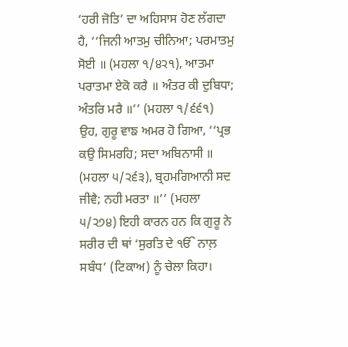‘ਹਰੀ ਜੋਤਿ’ ਦਾ ਅਹਿਸਾਸ ਹੋਣ ਲੱਗਦਾ ਹੈ, ‘‘ਜਿਨੀ ਆਤਮੁ ਚੀਨਿਆ; ਪਰਮਾਤਮੁ ਸੋਈ ॥ (ਮਹਲਾ ੧/੪੨੧), ਆਤਮਾ ਪਰਾਤਮਾ ਏਕੋ ਕਰੈ ॥ ਅੰਤਰ ਕੀ ਦੁਬਿਧਾ; ਅੰਤਰਿ ਮਰੈ ॥’’ (ਮਹਲਾ ੧/੬੬੧) ਉਹ, ਗੁਰੂ ਵਾਙ ਅਮਰ ਹੋ ਗਿਆ, ‘‘ਪ੍ਰਭ ਕਉ ਸਿਮਰਹਿ; ਸਦਾ ਅਬਿਨਾਸੀ ॥ (ਮਹਲਾ ੫/੨੬੩), ਬ੍ਰਹਮਗਿਆਨੀ ਸਦ ਜੀਵੈ; ਨਹੀ ਮਰਤਾ ॥’’ (ਮਹਲਾ ੫/੨੭੪) ਇਹੀ ਕਾਰਨ ਹਨ ਕਿ ਗੁਰੂ ਨੇ ਸਰੀਰ ਦੀ ਥਾਂ ‘ਸੁਰਤਿ ਦੇ ੴ ਨਾਲ਼ ਸਬੰਧ’ (ਟਿਕਾਅ) ਨੂੰ ਚੇਲਾ ਕਿਹਾ।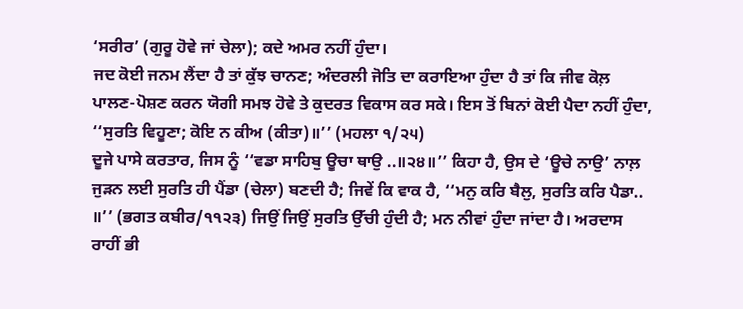‘ਸਰੀਰ’ (ਗੁਰੂ ਹੋਵੇ ਜਾਂ ਚੇਲਾ); ਕਦੇ ਅਮਰ ਨਹੀਂ ਹੁੰਦਾ।
ਜਦ ਕੋਈ ਜਨਮ ਲੈਂਦਾ ਹੈ ਤਾਂ ਕੁੱਝ ਚਾਨਣ; ਅੰਦਰਲੀ ਜੋਤਿ ਦਾ ਕਰਾਇਆ ਹੁੰਦਾ ਹੈ ਤਾਂ ਕਿ ਜੀਵ ਕੋਲ਼ ਪਾਲਣ-ਪੋਸ਼ਣ ਕਰਨ ਯੋਗੀ ਸਮਝ ਹੋਵੇ ਤੇ ਕੁਦਰਤ ਵਿਕਾਸ ਕਰ ਸਕੇ। ਇਸ ਤੋਂ ਬਿਨਾਂ ਕੋਈ ਪੈਦਾ ਨਹੀਂ ਹੁੰਦਾ, ‘‘ਸੁਰਤਿ ਵਿਹੂਣਾ; ਕੋਇ ਨ ਕੀਅ (ਕੀਤਾ)॥’’ (ਮਹਲਾ ੧/੨੫)
ਦੂਜੇ ਪਾਸੇ ਕਰਤਾਰ, ਜਿਸ ਨੂੰ ‘‘ਵਡਾ ਸਾਹਿਬੁ ਊਚਾ ਥਾਉ ..॥੨੪॥’’ ਕਿਹਾ ਹੈ, ਉਸ ਦੇ ‘ਊਚੇ ਨਾਉ’ ਨਾਲ਼ ਜੁੜਨ ਲਈ ਸੁਰਤਿ ਹੀ ਪੈਂਡਾ (ਚੇਲਾ) ਬਣਦੀ ਹੈ; ਜਿਵੇਂ ਕਿ ਵਾਕ ਹੈ, ‘‘ਮਨੁ ਕਰਿ ਬੈਲੁ, ਸੁਰਤਿ ਕਰਿ ਪੈਡਾ.. ॥’’ (ਭਗਤ ਕਬੀਰ/੧੧੨੩) ਜਿਉਂ ਜਿਉਂ ਸੁਰਤਿ ਉੱਚੀ ਹੁੰਦੀ ਹੈ; ਮਨ ਨੀਵਾਂ ਹੁੰਦਾ ਜਾਂਦਾ ਹੈ। ਅਰਦਾਸ ਰਾਹੀਂ ਭੀ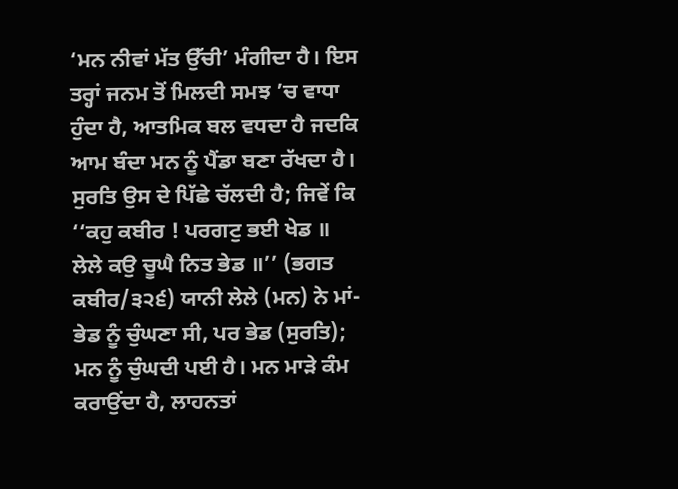‘ਮਨ ਨੀਵਾਂ ਮੱਤ ਉੱਚੀ’ ਮੰਗੀਦਾ ਹੈ। ਇਸ ਤਰ੍ਹਾਂ ਜਨਮ ਤੋਂ ਮਿਲਦੀ ਸਮਝ ’ਚ ਵਾਧਾ ਹੁੰਦਾ ਹੈ, ਆਤਮਿਕ ਬਲ ਵਧਦਾ ਹੈ ਜਦਕਿ ਆਮ ਬੰਦਾ ਮਨ ਨੂੰ ਪੈਂਡਾ ਬਣਾ ਰੱਖਦਾ ਹੈ। ਸੁਰਤਿ ਉਸ ਦੇ ਪਿੱਛੇ ਚੱਲਦੀ ਹੈ; ਜਿਵੇਂ ਕਿ ‘‘ਕਹੁ ਕਬੀਰ ! ਪਰਗਟੁ ਭਈ ਖੇਡ ॥ ਲੇਲੇ ਕਉ ਚੂਘੈ ਨਿਤ ਭੇਡ ॥’’ (ਭਗਤ ਕਬੀਰ/੩੨੬) ਯਾਨੀ ਲੇਲੇ (ਮਨ) ਨੇ ਮਾਂ-ਭੇਡ ਨੂੰ ਚੁੰਘਣਾ ਸੀ, ਪਰ ਭੇਡ (ਸੁਰਤਿ); ਮਨ ਨੂੰ ਚੁੰਘਦੀ ਪਈ ਹੈ। ਮਨ ਮਾੜੇ ਕੰਮ ਕਰਾਉਂਦਾ ਹੈ, ਲਾਹਨਤਾਂ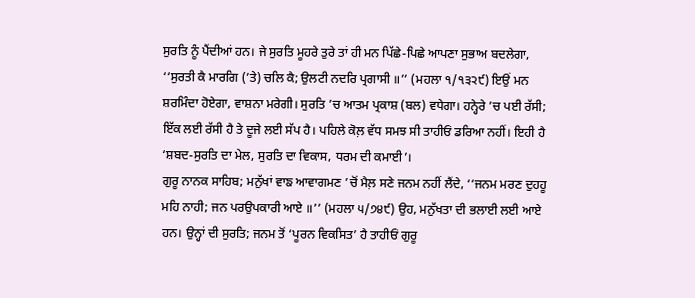ਸੁਰਤਿ ਨੂੰ ਪੈਂਦੀਆਂ ਹਨ। ਜੇ ਸੁਰਤਿ ਮੂਹਰੇ ਤੁਰੇ ਤਾਂ ਹੀ ਮਨ ਪਿੱਛੇ-ਪਿਛੇ ਆਪਣਾ ਸੁਭਾਅ ਬਦਲੇਗਾ, ‘‘ਸੁਰਤੀ ਕੈ ਮਾਰਗਿ (’ਤੇ) ਚਲਿ ਕੈ; ਉਲਟੀ ਨਦਰਿ ਪ੍ਰਗਾਸੀ ॥’’ (ਮਹਲਾ ੧/੧੩੨੯) ਇਉਂ ਮਨ ਸ਼ਰਮਿੰਦਾ ਹੋਏਗਾ, ਵਾਸ਼ਨਾ ਮਰੇਗੀ। ਸੁਰਤਿ ’ਚ ਆਤਮ ਪ੍ਰਕਾਸ਼ (ਬਲ) ਵਧੇਗਾ। ਹਨ੍ਹੇਰੇ ’ਚ ਪਈ ਰੱਸੀ; ਇੱਕ ਲਈ ਰੱਸੀ ਹੈ ਤੇ ਦੂਜੇ ਲਈ ਸੱਪ ਹੈ। ਪਹਿਲੇ ਕੋਲ਼ ਵੱਧ ਸਮਝ ਸੀ ਤਾਹੀਓਂ ਡਰਿਆ ਨਹੀਂ। ਇਹੀ ਹੈ ‘ਸ਼ਬਦ-ਸੁਰਤਿ ਦਾ ਮੇਲ, ਸੁਰਤਿ ਦਾ ਵਿਕਾਸ, ਧਰਮ ਦੀ ਕਮਾਈ’।
ਗੁਰੂ ਨਾਨਕ ਸਾਹਿਬ; ਮਨੁੱਖਾਂ ਵਾਙ ਆਵਾਗਮਣ ’ਚੋਂ ਮੈਲ਼ ਸਣੇ ਜਨਮ ਨਹੀਂ ਲੈਂਦੇ, ‘‘ਜਨਮ ਮਰਣ ਦੁਹਹੂ ਮਹਿ ਨਾਹੀ; ਜਨ ਪਰਉਪਕਾਰੀ ਆਏ ॥’’ (ਮਹਲਾ ੫/੭੪੯) ਉਹ, ਮਨੁੱਖਤਾ ਦੀ ਭਲਾਈ ਲਈ ਆਏ ਹਨ। ਉਨ੍ਹਾਂ ਦੀ ਸੁਰਤਿ; ਜਨਮ ਤੋਂ ‘ਪੂਰਨ ਵਿਕਸਿਤ’ ਹੈ ਤਾਹੀਓਂ ਗੁਰੂ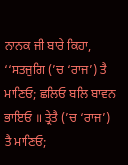ਨਾਨਕ ਜੀ ਬਾਰੇ ਕਿਹਾ, ‘‘ਸਤਜੁਗਿ (’ਚ ‘ਰਾਜ’) ਤੈ ਮਾਣਿਓ; ਛਲਿਓ ਬਲਿ ਬਾਵਨ ਭਾਇਓ ॥ ਤ੍ਰੇਤੈ (’ਚ ‘ਰਾਜ’) ਤੈ ਮਾਣਿਓ;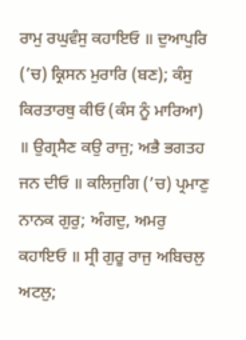ਰਾਮੁ ਰਘੁਵੰਸੁ ਕਹਾਇਓ ॥ ਦੁਆਪੁਰਿ (’ਚ) ਕ੍ਰਿਸਨ ਮੁਰਾਰਿ (ਬਣ); ਕੰਸੁ ਕਿਰਤਾਰਥੁ ਕੀਓ (ਕੰਸ ਨੂੰ ਮਾਰਿਆ) ॥ ਉਗ੍ਰਸੈਣ ਕਉ ਰਾਜੁ; ਅਭੈ ਭਗਤਹ ਜਨ ਦੀਓ ॥ ਕਲਿਜੁਗਿ (’ਚ) ਪ੍ਰਮਾਣੁ ਨਾਨਕ ਗੁਰੁ; ਅੰਗਦੁ, ਅਮਰੁ ਕਹਾਇਓ ॥ ਸ੍ਰੀ ਗੁਰੂ ਰਾਜੁ ਅਬਿਚਲੁ ਅਟਲੁ;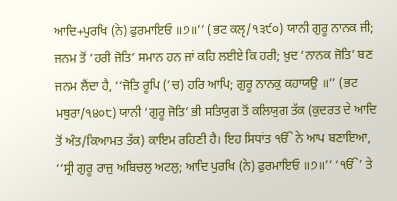ਆਦਿ+ਪੁਰਖਿ (ਨੇ) ਫੁਰਮਾਇਓ ॥੭॥’’ (ਭਟ ਕਲੵ/੧੩੯੦) ਯਾਨੀ ਗੁਰੂ ਨਾਨਕ ਜੀ; ਜਨਮ ਤੋਂ ‘ਹਰੀ ਜੋਤਿ’ ਸਮਾਨ ਹਨ ਜਾਂ ਕਹਿ ਲਈਏ ਕਿ ਹਰੀ; ਖ਼ੁਦ ‘ਨਾਨਕ ਜੋਤਿ’ ਬਣ ਜਨਮ ਲੈਂਦਾ ਹੈ, ‘‘ਜੋਤਿ ਰੂਪਿ (’ਚ) ਹਰਿ ਆਪਿ; ਗੁਰੂ ਨਾਨਕੁ ਕਹਾਯਉ ॥’’ (ਭਟ ਮਥੁਰਾ/੧੪੦੮) ਯਾਨੀ ‘ਗੁਰੂ ਜੋਤਿ’ ਭੀ ਸਤਿਯੁਗ ਤੋਂ ਕਲਿਯੁਗ ਤੱਕ (ਕੁਦਰਤ ਦੇ ਆਦਿ ਤੋਂ ਅੰਤ/ਕਿਆਮਤ ਤੱਕ) ਕਾਇਮ ਰਹਿਣੀ ਹੈ। ਇਹ ਸਿਧਾਂਤ ੴ ਨੇ ਆਪ ਬਣਾਇਆ, ‘‘ਸ੍ਰੀ ਗੁਰੂ ਰਾਜੁ ਅਬਿਚਲੁ ਅਟਲੁ; ਆਦਿ ਪੁਰਖਿ (ਨੇ) ਫੁਰਮਾਇਓ ॥੭॥’’ ‘ੴ’ ਤੇ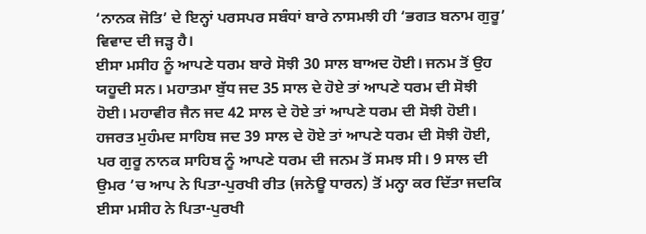‘ਨਾਨਕ ਜੋਤਿ’ ਦੇ ਇਨ੍ਹਾਂ ਪਰਸਪਰ ਸਬੰਧਾਂ ਬਾਰੇ ਨਾਸਮਝੀ ਹੀ ‘ਭਗਤ ਬਨਾਮ ਗੁਰੂ’ ਵਿਵਾਦ ਦੀ ਜੜ੍ਹ ਹੈ।
ਈਸਾ ਮਸੀਹ ਨੂੰ ਆਪਣੇ ਧਰਮ ਬਾਰੇ ਸੋਝੀ 30 ਸਾਲ ਬਾਅਦ ਹੋਈ। ਜਨਮ ਤੋਂ ਉਹ ਯਹੂਦੀ ਸਨ। ਮਹਾਤਮਾ ਬੁੱਧ ਜਦ 35 ਸਾਲ ਦੇ ਹੋਏ ਤਾਂ ਆਪਣੇ ਧਰਮ ਦੀ ਸੋਝੀ ਹੋਈ। ਮਹਾਵੀਰ ਜੈਨ ਜਦ 42 ਸਾਲ ਦੇ ਹੋਏ ਤਾਂ ਆਪਣੇ ਧਰਮ ਦੀ ਸੋਝੀ ਹੋਈ। ਹਜਰਤ ਮੁਹੰਮਦ ਸਾਹਿਬ ਜਦ 39 ਸਾਲ ਦੇ ਹੋਏ ਤਾਂ ਆਪਣੇ ਧਰਮ ਦੀ ਸੋਝੀ ਹੋਈ, ਪਰ ਗੁਰੂ ਨਾਨਕ ਸਾਹਿਬ ਨੂੰ ਆਪਣੇ ਧਰਮ ਦੀ ਜਨਮ ਤੋਂ ਸਮਝ ਸੀ। 9 ਸਾਲ ਦੀ ਉਮਰ ’ਚ ਆਪ ਨੇ ਪਿਤਾ-ਪੁਰਖੀ ਰੀਤ (ਜਨੇਊ ਧਾਰਨ) ਤੋਂ ਮਨ੍ਹਾ ਕਰ ਦਿੱਤਾ ਜਦਕਿ ਈਸਾ ਮਸੀਹ ਨੇ ਪਿਤਾ-ਪੁਰਖੀ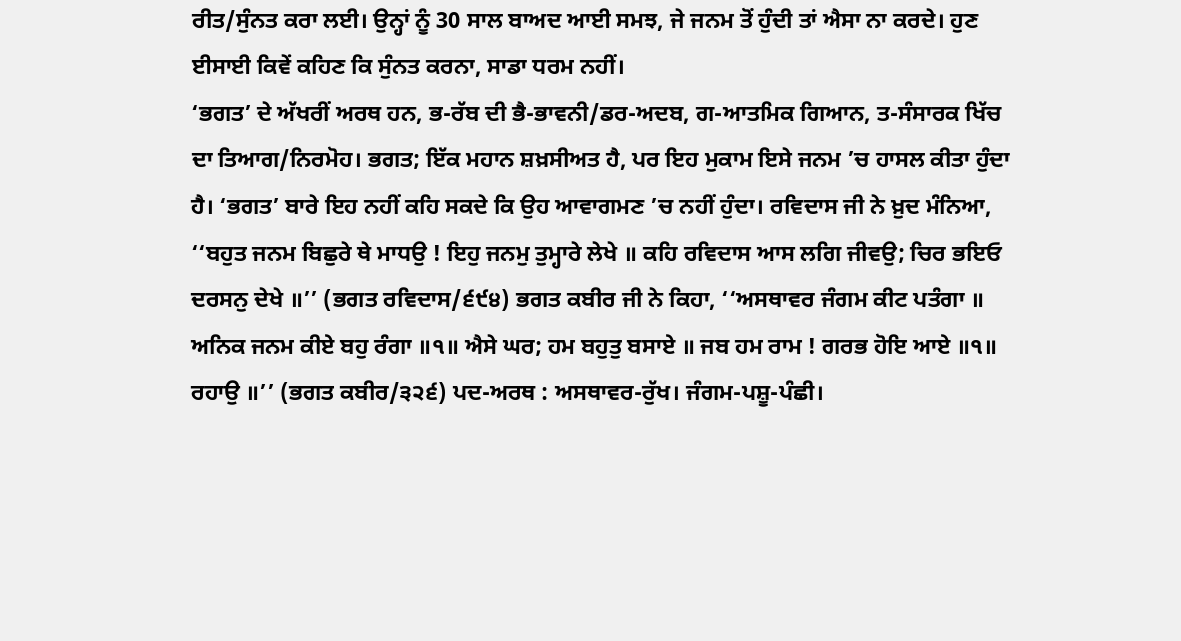ਰੀਤ/ਸੁੰਨਤ ਕਰਾ ਲਈ। ਉਨ੍ਹਾਂ ਨੂੰ 30 ਸਾਲ ਬਾਅਦ ਆਈ ਸਮਝ, ਜੇ ਜਨਮ ਤੋਂ ਹੁੰਦੀ ਤਾਂ ਐਸਾ ਨਾ ਕਰਦੇ। ਹੁਣ ਈਸਾਈ ਕਿਵੇਂ ਕਹਿਣ ਕਿ ਸੁੰਨਤ ਕਰਨਾ, ਸਾਡਾ ਧਰਮ ਨਹੀਂ।
‘ਭਗਤ’ ਦੇ ਅੱਖਰੀਂ ਅਰਥ ਹਨ, ਭ-ਰੱਬ ਦੀ ਭੈ-ਭਾਵਨੀ/ਡਰ-ਅਦਬ, ਗ-ਆਤਮਿਕ ਗਿਆਨ, ਤ-ਸੰਸਾਰਕ ਖਿੱਚ ਦਾ ਤਿਆਗ/ਨਿਰਮੋਹ। ਭਗਤ; ਇੱਕ ਮਹਾਨ ਸ਼ਖ਼ਸੀਅਤ ਹੈ, ਪਰ ਇਹ ਮੁਕਾਮ ਇਸੇ ਜਨਮ ’ਚ ਹਾਸਲ ਕੀਤਾ ਹੁੰਦਾ ਹੈ। ‘ਭਗਤ’ ਬਾਰੇ ਇਹ ਨਹੀਂ ਕਹਿ ਸਕਦੇ ਕਿ ਉਹ ਆਵਾਗਮਣ ’ਚ ਨਹੀਂ ਹੁੰਦਾ। ਰਵਿਦਾਸ ਜੀ ਨੇ ਖ਼ੁਦ ਮੰਨਿਆ, ‘‘ਬਹੁਤ ਜਨਮ ਬਿਛੁਰੇ ਥੇ ਮਾਧਉ ! ਇਹੁ ਜਨਮੁ ਤੁਮ੍ਹਾਰੇ ਲੇਖੇ ॥ ਕਹਿ ਰਵਿਦਾਸ ਆਸ ਲਗਿ ਜੀਵਉ; ਚਿਰ ਭਇਓ ਦਰਸਨੁ ਦੇਖੇ ॥’’ (ਭਗਤ ਰਵਿਦਾਸ/੬੯੪) ਭਗਤ ਕਬੀਰ ਜੀ ਨੇ ਕਿਹਾ, ‘‘ਅਸਥਾਵਰ ਜੰਗਮ ਕੀਟ ਪਤੰਗਾ ॥ ਅਨਿਕ ਜਨਮ ਕੀਏ ਬਹੁ ਰੰਗਾ ॥੧॥ ਐਸੇ ਘਰ; ਹਮ ਬਹੁਤੁ ਬਸਾਏ ॥ ਜਬ ਹਮ ਰਾਮ ! ਗਰਭ ਹੋਇ ਆਏ ॥੧॥ ਰਹਾਉ ॥’’ (ਭਗਤ ਕਬੀਰ/੩੨੬) ਪਦ-ਅਰਥ : ਅਸਥਾਵਰ-ਰੁੱਖ। ਜੰਗਮ-ਪਸ਼ੂ-ਪੰਛੀ।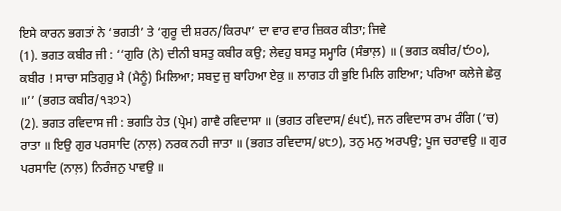ਇਸੇ ਕਾਰਨ ਭਗਤਾਂ ਨੇ ‘ਭਗਤੀ’ ਤੇ ‘ਗੁਰੂ ਦੀ ਸ਼ਰਨ/ਕਿਰਪਾ’ ਦਾ ਵਾਰ ਵਾਰ ਜ਼ਿਕਰ ਕੀਤਾ; ਜਿਵੇ
(1). ਭਗਤ ਕਬੀਰ ਜੀ : ‘‘ਗੁਰਿ (ਨੇ) ਦੀਨੀ ਬਸਤੁ ਕਬੀਰ ਕਉ; ਲੇਵਹੁ ਬਸਤੁ ਸਮ੍ਹਾਰਿ (ਸੰਭਾਲ਼) ॥ (ਭਗਤ ਕਬੀਰ/੯੭੦), ਕਬੀਰ ! ਸਾਚਾ ਸਤਿਗੁਰੁ ਮੈ (ਮੈਨੂੰ) ਮਿਲਿਆ; ਸਬਦੁ ਜੁ ਬਾਹਿਆ ਏਕੁ ॥ ਲਾਗਤ ਹੀ ਭੁਇ ਮਿਲਿ ਗਇਆ; ਪਰਿਆ ਕਲੇਜੇ ਛੇਕੁ ॥’’ (ਭਗਤ ਕਬੀਰ/੧੩੭੨)
(2). ਭਗਤ ਰਵਿਦਾਸ ਜੀ : ਭਗਤਿ ਹੇਤ (ਪ੍ਰੇਮ) ਗਾਵੈ ਰਵਿਦਾਸਾ ॥ (ਭਗਤ ਰਵਿਦਾਸ/੬੫੯), ਜਨ ਰਵਿਦਾਸ ਰਾਮ ਰੰਗਿ (’ਚ) ਰਾਤਾ ॥ ਇਉ ਗੁਰ ਪਰਸਾਦਿ (ਨਾਲ਼) ਨਰਕ ਨਹੀ ਜਾਤਾ ॥ (ਭਗਤ ਰਵਿਦਾਸ/੪੮੭), ਤਨੁ ਮਨੁ ਅਰਪਉ; ਪੂਜ ਚਰਾਵਉ ॥ ਗੁਰ ਪਰਸਾਦਿ (ਨਾਲ਼) ਨਿਰੰਜਨੁ ਪਾਵਉ ॥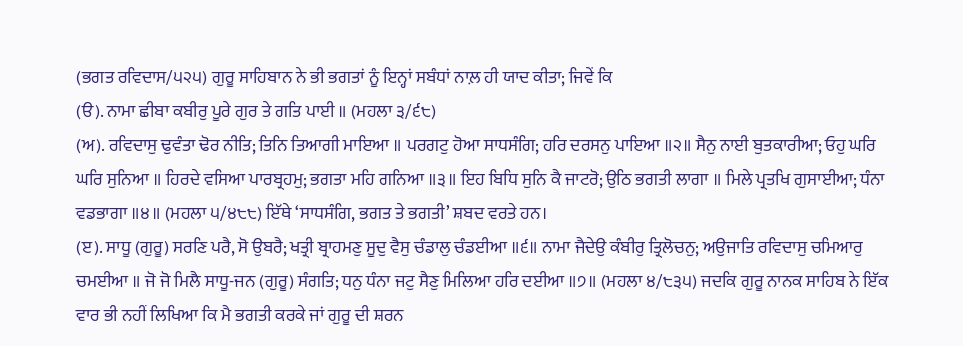(ਭਗਤ ਰਵਿਦਾਸ/੫੨੫) ਗੁਰੂ ਸਾਹਿਬਾਨ ਨੇ ਭੀ ਭਗਤਾਂ ਨੂੰ ਇਨ੍ਹਾਂ ਸਬੰਧਾਂ ਨਾਲ਼ ਹੀ ਯਾਦ ਕੀਤਾ; ਜਿਵੇਂ ਕਿ
(ੳ). ਨਾਮਾ ਛੀਬਾ ਕਬੀਰੁ ਪੂਰੇ ਗੁਰ ਤੇ ਗਤਿ ਪਾਈ ॥ (ਮਹਲਾ ੩/੬੮)
(ਅ). ਰਵਿਦਾਸੁ ਢੁਵੰਤਾ ਢੋਰ ਨੀਤਿ; ਤਿਨਿ ਤਿਆਗੀ ਮਾਇਆ ॥ ਪਰਗਟੁ ਹੋਆ ਸਾਧਸੰਗਿ; ਹਰਿ ਦਰਸਨੁ ਪਾਇਆ ॥੨॥ ਸੈਨੁ ਨਾਈ ਬੁਤਕਾਰੀਆ; ਓਹੁ ਘਰਿ ਘਰਿ ਸੁਨਿਆ ॥ ਹਿਰਦੇ ਵਸਿਆ ਪਾਰਬ੍ਰਹਮੁ; ਭਗਤਾ ਮਹਿ ਗਨਿਆ ॥੩॥ ਇਹ ਬਿਧਿ ਸੁਨਿ ਕੈ ਜਾਟਰੋ; ਉਠਿ ਭਗਤੀ ਲਾਗਾ ॥ ਮਿਲੇ ਪ੍ਰਤਖਿ ਗੁਸਾਈਆ; ਧੰਨਾ ਵਡਭਾਗਾ ॥੪॥ (ਮਹਲਾ ੫/੪੮੮) ਇੱਥੇ ‘ਸਾਧਸੰਗਿ, ਭਗਤ ਤੇ ਭਗਤੀ’ ਸ਼ਬਦ ਵਰਤੇ ਹਨ।
(ੲ). ਸਾਧੂ (ਗੁਰੂ) ਸਰਣਿ ਪਰੈ, ਸੋ ਉਬਰੈ; ਖਤ੍ਰੀ ਬ੍ਰਾਹਮਣੁ ਸੂਦੁ ਵੈਸੁ ਚੰਡਾਲੁ ਚੰਡਈਆ ॥੬॥ ਨਾਮਾ ਜੈਦੇਉ ਕੰਬੀਰੁ ਤ੍ਰਿਲੋਚਨੁ; ਅਉਜਾਤਿ ਰਵਿਦਾਸੁ ਚਮਿਆਰੁ ਚਮਈਆ ॥ ਜੋ ਜੋ ਮਿਲੈ ਸਾਧੂ-ਜਨ (ਗੁਰੂ) ਸੰਗਤਿ; ਧਨੁ ਧੰਨਾ ਜਟੁ ਸੈਣੁ ਮਿਲਿਆ ਹਰਿ ਦਈਆ ॥੭॥ (ਮਹਲਾ ੪/੮੩੫) ਜਦਕਿ ਗੁਰੂ ਨਾਨਕ ਸਾਹਿਬ ਨੇ ਇੱਕ ਵਾਰ ਭੀ ਨਹੀਂ ਲਿਖਿਆ ਕਿ ਮੈ ਭਗਤੀ ਕਰਕੇ ਜਾਂ ਗੁਰੂ ਦੀ ਸ਼ਰਨ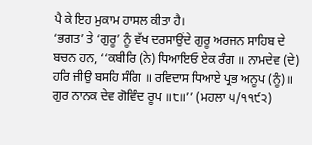ਪੈ ਕੇ ਇਹ ਮੁਕਾਮ ਹਾਸਲ ਕੀਤਾ ਹੈ।
‘ਭਗਤ’ ਤੇ ‘ਗੁਰੂ’ ਨੂੰ ਵੱਖ ਦਰਸਾਉਂਦੇ ਗੁਰੂ ਅਰਜਨ ਸਾਹਿਬ ਦੇ ਬਚਨ ਹਨ, ‘‘ਕਬੀਰਿ (ਨੇ) ਧਿਆਇਓ ਏਕ ਰੰਗ ॥ ਨਾਮਦੇਵ (ਦੇ) ਹਰਿ ਜੀਉ ਬਸਹਿ ਸੰਗਿ ॥ ਰਵਿਦਾਸ ਧਿਆਏ ਪ੍ਰਭ ਅਨੂਪ (ਨੂੰ)॥ ਗੁਰ ਨਾਨਕ ਦੇਵ ਗੋਵਿੰਦ ਰੂਪ ॥੮॥’’ (ਮਹਲਾ ੫/੧੧੯੨)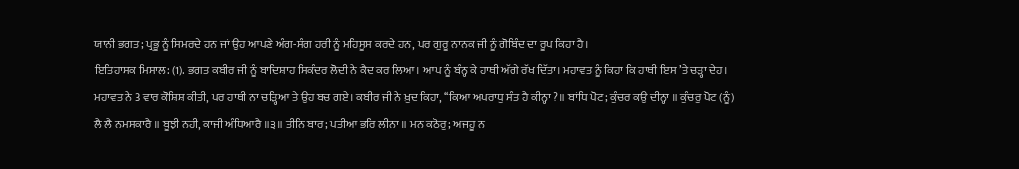ਯਾਨੀ ਭਗਤ; ਪ੍ਰਭੂ ਨੂੰ ਸਿਮਰਦੇ ਹਨ ਜਾਂ ਉਹ ਆਪਣੇ ਅੰਗ-ਸੰਗ ਹਰੀ ਨੂੰ ਮਹਿਸੂਸ ਕਰਦੇ ਹਨ, ਪਰ ਗੁਰੂ ਨਾਨਕ ਜੀ ਨੂੰ ਗੋਬਿੰਦ ਦਾ ਰੂਪ ਕਿਹਾ ਹੈ।
ਇਤਿਹਾਸਕ ਮਿਸਾਲ: (1). ਭਗਤ ਕਬੀਰ ਜੀ ਨੂੰ ਬਾਦਿਸ਼ਾਹ ਸਿਕੰਦਰ ਲੋਦੀ ਨੇ ਕੈਦ ਕਰ ਲਿਆ। ਆਪ ਨੂੰ ਬੰਨ੍ਹ ਕੇ ਹਾਥੀ ਅੱਗੇ ਰੱਖ ਦਿੱਤਾ। ਮਹਾਵਤ ਨੂੰ ਕਿਹਾ ਕਿ ਹਾਥੀ ਇਸ ’ਤੇ ਚੜ੍ਹਾ ਦੇਹ। ਮਹਾਵਤ ਨੇ 3 ਵਾਰ ਕੋਸ਼ਿਸ਼ ਕੀਤੀ, ਪਰ ਹਾਥੀ ਨਾ ਚੜ੍ਹਿਆ ਤੇ ਉਹ ਬਚ ਗਏ। ਕਬੀਰ ਜੀ ਨੇ ਖ਼ੁਦ ਕਿਹਾ, ‘‘ਕਿਆ ਅਪਰਾਧੁ ਸੰਤ ਹੈ ਕੀਨ੍ਹਾ ?॥ ਬਾਂਧਿ ਪੋਟ; ਕੁੰਚਰ ਕਉ ਦੀਨ੍ਹਾ ॥ ਕੁੰਚਰੁ ਪੋਟ (ਨੂੰ) ਲੈ ਲੈ ਨਮਸਕਾਰੈ ॥ ਬੂਝੀ ਨਹੀ, ਕਾਜੀ ਅੰਧਿਆਰੈ ॥੩॥ ਤੀਨਿ ਬਾਰ; ਪਤੀਆ ਭਰਿ ਲੀਨਾ ॥ ਮਨ ਕਠੋਰੁ; ਅਜਹੂ ਨ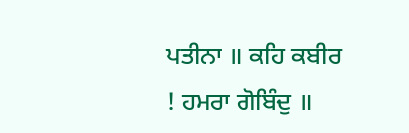ਪਤੀਨਾ ॥ ਕਹਿ ਕਬੀਰ ! ਹਮਰਾ ਗੋਬਿੰਦੁ ॥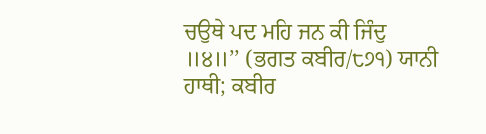ਚਉਥੇ ਪਦ ਮਹਿ ਜਨ ਕੀ ਜਿੰਦੁ ॥੪॥’’ (ਭਗਤ ਕਬੀਰ/੮੭੧) ਯਾਨੀ ਹਾਥੀ; ਕਬੀਰ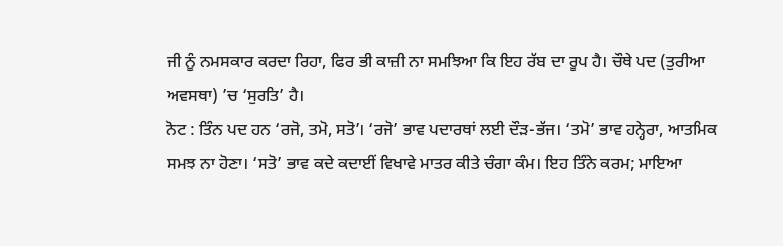ਜੀ ਨੂੰ ਨਮਸਕਾਰ ਕਰਦਾ ਰਿਹਾ, ਫਿਰ ਭੀ ਕਾਜ਼ੀ ਨਾ ਸਮਝਿਆ ਕਿ ਇਹ ਰੱਬ ਦਾ ਰੂਪ ਹੈ। ਚੌਥੇ ਪਦ (ਤੁਰੀਆ ਅਵਸਥਾ) ’ਚ ‘ਸੁਰਤਿ’ ਹੈ।
ਨੋਟ : ਤਿੰਨ ਪਦ ਹਨ ‘ਰਜੋ, ਤਮੋ, ਸਤੋ’। ‘ਰਜੋ’ ਭਾਵ ਪਦਾਰਥਾਂ ਲਈ ਦੌੜ-ਭੱਜ। ‘ਤਮੋ’ ਭਾਵ ਹਨ੍ਹੇਰਾ, ਆਤਮਿਕ ਸਮਝ ਨਾ ਹੋਣਾ। ‘ਸਤੋ’ ਭਾਵ ਕਦੇ ਕਦਾਈਂ ਵਿਖਾਵੇ ਮਾਤਰ ਕੀਤੇ ਚੰਗਾ ਕੰਮ। ਇਹ ਤਿੰਨੇ ਕਰਮ; ਮਾਇਆ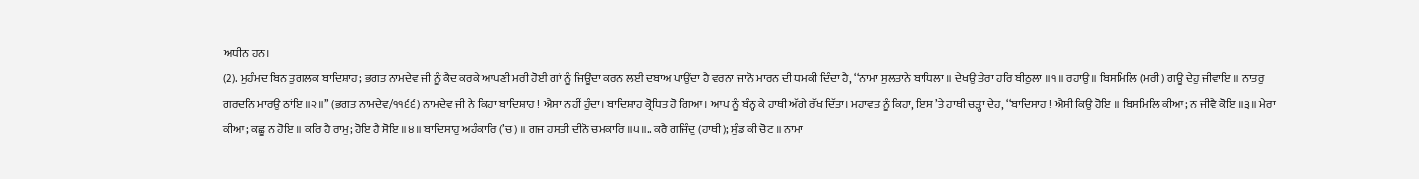ਅਧੀਨ ਹਨ।
(2). ਮੁਹੰਮਦ ਬਿਨ ਤੁਗਲਕ ਬਾਦਿਸ਼ਾਹ; ਭਗਤ ਨਾਮਦੇਵ ਜੀ ਨੂੰ ਕੈਦ ਕਰਕੇ ਆਪਣੀ ਮਰੀ ਹੋਈ ਗਾਂ ਨੂੰ ਜਿਊਂਦਾ ਕਰਨ ਲਈ ਦਬਾਅ ਪਾਉਂਦਾ ਹੈ ਵਰਨਾ ਜਾਨੋ ਮਾਰਨ ਦੀ ਧਮਕੀ ਦਿੰਦਾ ਹੈ, ‘‘ਨਾਮਾ ਸੁਲਤਾਨੇ ਬਾਧਿਲਾ ॥ ਦੇਖਉ ਤੇਰਾ ਹਰਿ ਬੀਠੁਲਾ ॥੧॥ ਰਹਾਉ ॥ ਬਿਸਮਿਲਿ (ਮਰੀ) ਗਊ ਦੇਹੁ ਜੀਵਾਇ ॥ ਨਾਤਰੁ ਗਰਦਨਿ ਮਾਰਉ ਠਾਂਇ ॥੨॥’’ (ਭਗਤ ਨਾਮਦੇਵ/੧੧੬੬) ਨਾਮਦੇਵ ਜੀ ਨੇ ਕਿਹਾ ਬਾਦਿਸ਼ਾਹ ! ਐਸਾ ਨਹੀਂ ਹੁੰਦਾ। ਬਾਦਿਸ਼ਾਹ ਕ੍ਰੋਧਿਤ ਹੋ ਗਿਆ। ਆਪ ਨੂੰ ਬੰਨ੍ਹ ਕੇ ਹਾਥੀ ਅੱਗੇ ਰੱਖ ਦਿੱਤਾ। ਮਹਾਵਤ ਨੂੰ ਕਿਹਾ, ਇਸ ’ਤੇ ਹਾਥੀ ਚੜ੍ਹਾ ਦੇਹ, ‘‘ਬਾਦਿਸਾਹ ! ਐਸੀ ਕਿਉ ਹੋਇ ॥ ਬਿਸਮਿਲਿ ਕੀਆ; ਨ ਜੀਵੈ ਕੋਇ ॥੩॥ ਮੇਰਾ ਕੀਆ; ਕਛੂ ਨ ਹੋਇ ॥ ਕਰਿ ਹੈ ਰਾਮੁ; ਹੋਇ ਹੈ ਸੋਇ ॥੪॥ ਬਾਦਿਸਾਹੁ ਅਹੰਕਾਰਿ (’ਚ) ॥ ਗਜ ਹਸਤੀ ਦੀਨੋ ਚਮਕਾਰਿ ॥੫॥.. ਕਰੈ ਗਜਿੰਦੁ (ਹਾਥੀ); ਸੁੰਡ ਕੀ ਚੋਟ ॥ ਨਾਮਾ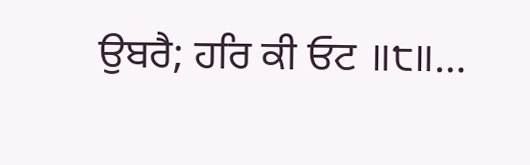ਉਬਰੈ; ਹਰਿ ਕੀ ਓਟ ॥੮॥…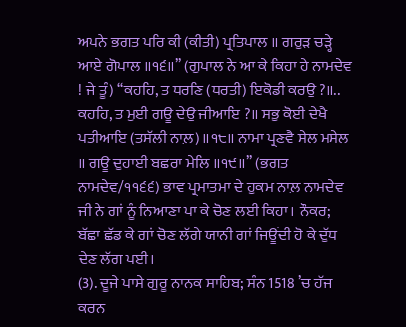ਅਪਨੇ ਭਗਤ ਪਰਿ ਕੀ (ਕੀਤੀ) ਪ੍ਰਤਿਪਾਲ ॥ ਗਰੁੜ ਚੜ੍ਹੇ ਆਏ ਗੋਪਾਲ ॥੧੬॥’’ (ਗੁਪਾਲ ਨੇ ਆ ਕੇ ਕਿਹਾ ਹੇ ਨਾਮਦੇਵ ! ਜੇ ਤੂੰ) ‘‘ਕਹਹਿ, ਤ ਧਰਣਿ (ਧਰਤੀ) ਇਕੋਡੀ ਕਰਉ ?॥.. ਕਹਹਿ, ਤ ਮੁਈ ਗਊ ਦੇਉ ਜੀਆਇ ?॥ ਸਭੁ ਕੋਈ ਦੇਖੈ ਪਤੀਆਇ (ਤਸੱਲੀ ਨਾਲ਼)॥੧੮॥ ਨਾਮਾ ਪ੍ਰਣਵੈ ਸੇਲ ਮਸੇਲ ॥ ਗਊ ਦੁਹਾਈ ਬਛਰਾ ਮੇਲਿ ॥੧੯॥’’ (ਭਗਤ ਨਾਮਦੇਵ/੧੧੬੬) ਭਾਵ ਪ੍ਰਮਾਤਮਾ ਦੇ ਹੁਕਮ ਨਾਲ਼ ਨਾਮਦੇਵ ਜੀ ਨੇ ਗਾਂ ਨੂੰ ਨਿਆਣਾ ਪਾ ਕੇ ਚੋਣ ਲਈ ਕਿਹਾ। ਨੌਕਰ; ਬੱਛਾ ਛੱਡ ਕੇ ਗਾਂ ਚੋਣ ਲੱਗੇ ਯਾਨੀ ਗਾਂ ਜਿਊਂਦੀ ਹੋ ਕੇ ਦੁੱਧ ਦੇਣ ਲੱਗ ਪਈ।
(3). ਦੂਜੇ ਪਾਸੇ ਗੁਰੂ ਨਾਨਕ ਸਾਹਿਬ; ਸੰਨ 1518 ’ਚ ਹੱਜ ਕਰਨ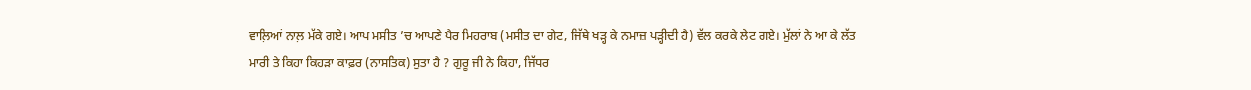ਵਾਲ਼ਿਆਂ ਨਾਲ਼ ਮੱਕੇ ਗਏ। ਆਪ ਮਸੀਤ ’ਚ ਆਪਣੇ ਪੈਰ ਮਿਹਰਾਬ (ਮਸੀਤ ਦਾ ਗੇਟ, ਜਿੱਥੇ ਖੜ੍ਹ ਕੇ ਨਮਾਜ਼ ਪੜ੍ਹੀਦੀ ਹੈ) ਵੱਲ ਕਰਕੇ ਲੇਟ ਗਏ। ਮੁੱਲਾਂ ਨੇ ਆ ਕੇ ਲੱਤ ਮਾਰੀ ਤੇ ਕਿਹਾ ਕਿਹੜਾ ਕਾਫ਼ਰ (ਨਾਸਤਿਕ) ਸੁਤਾ ਹੈ ? ਗੁਰੂ ਜੀ ਨੇ ਕਿਹਾ, ਜਿੱਧਰ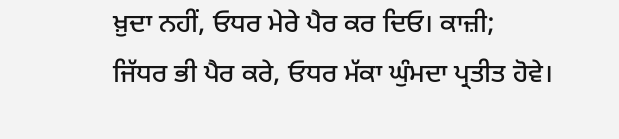ਖ਼ੁਦਾ ਨਹੀਂ, ਓਧਰ ਮੇਰੇ ਪੈਰ ਕਰ ਦਿਓ। ਕਾਜ਼ੀ; ਜਿੱਧਰ ਭੀ ਪੈਰ ਕਰੇ, ਓਧਰ ਮੱਕਾ ਘੁੰਮਦਾ ਪ੍ਰਤੀਤ ਹੋਵੇ।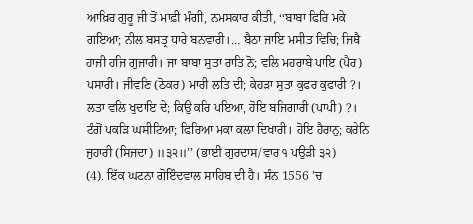ਆਖ਼ਿਰ ਗੁਰੂ ਜੀ ਤੋਂ ਮਾਫ਼ੀ ਮੰਗੀ, ਨਮਸਕਾਰ ਕੀਤੀ, ‘‘ਬਾਬਾ ਫਿਰਿ ਮਕੇ ਗਇਆ; ਨੀਲ ਬਸਤ੍ਰ ਧਾਰੇ ਬਨਵਾਰੀ।… ਬੈਠਾ ਜਾਇ ਮਸੀਤ ਵਿਚਿ; ਜਿਥੈ ਹਾਜੀ ਹਜਿ ਗੁਜਾਰੀ। ਜਾ ਬਾਬਾ ਸੁਤਾ ਰਾਤਿ ਨੋ; ਵਲਿ ਮਹਰਾਬੇ ਪਾਇ (ਪੈਰ) ਪਸਾਰੀ। ਜੀਵਣਿ (ਠੋਕਰ) ਮਾਰੀ ਲਤਿ ਦੀ; ਕੇਹੜਾ ਸੁਤਾ ਕੁਫਰ ਕੁਫਾਰੀ ?। ਲਤਾ ਵਲਿ ਖੁਦਾਇ ਦੇ; ਕਿਉ ਕਰਿ ਪਇਆ, ਹੋਇ ਬਜਿਗਾਰੀ (ਪਾਪੀ) ?। ਟੰਗੋਂ ਪਕੜਿ ਘਸੀਟਿਆ; ਫਿਰਿਆ ਮਕਾ ਕਲਾ ਦਿਖਾਰੀ। ਹੋਇ ਹੈਰਾਨੁ; ਕਰੇਨਿ ਜੁਹਾਰੀ (ਸਿਜਦਾ) ॥੩੨॥’’ (ਭਾਈ ਗੁਰਦਾਸ/ਵਾਰ ੧ ਪਉੜੀ ੩੨)
(4). ਇੱਕ ਘਟਨਾ ਗੋਇੰਦਵਾਲ ਸਾਹਿਬ ਦੀ ਹੈ। ਸੰਨ 1556 ’ਚ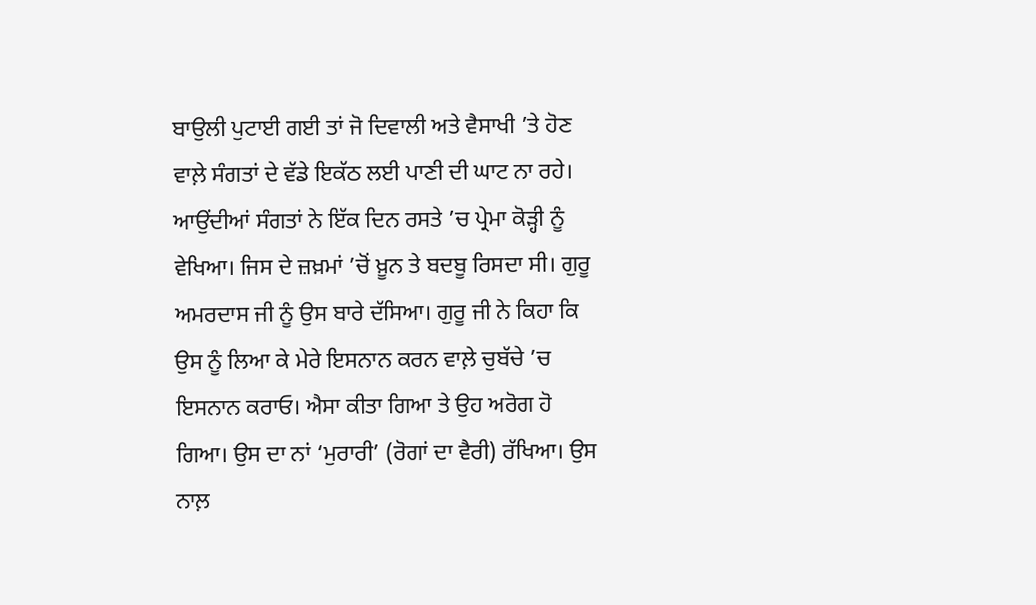ਬਾਉਲੀ ਪੁਟਾਈ ਗਈ ਤਾਂ ਜੋ ਦਿਵਾਲੀ ਅਤੇ ਵੈਸਾਖੀ ’ਤੇ ਹੋਣ ਵਾਲ਼ੇ ਸੰਗਤਾਂ ਦੇ ਵੱਡੇ ਇਕੱਠ ਲਈ ਪਾਣੀ ਦੀ ਘਾਟ ਨਾ ਰਹੇ। ਆਉਂਦੀਆਂ ਸੰਗਤਾਂ ਨੇ ਇੱਕ ਦਿਨ ਰਸਤੇ ’ਚ ਪ੍ਰੇਮਾ ਕੋੜ੍ਹੀ ਨੂੰ ਵੇਖਿਆ। ਜਿਸ ਦੇ ਜ਼ਖ਼ਮਾਂ ’ਚੋਂ ਖ਼ੂਨ ਤੇ ਬਦਬੂ ਰਿਸਦਾ ਸੀ। ਗੁਰੂ ਅਮਰਦਾਸ ਜੀ ਨੂੰ ਉਸ ਬਾਰੇ ਦੱਸਿਆ। ਗੁਰੂ ਜੀ ਨੇ ਕਿਹਾ ਕਿ ਉਸ ਨੂੰ ਲਿਆ ਕੇ ਮੇਰੇ ਇਸਨਾਨ ਕਰਨ ਵਾਲ਼ੇ ਚੁਬੱਚੇ ’ਚ ਇਸਨਾਨ ਕਰਾਓ। ਐਸਾ ਕੀਤਾ ਗਿਆ ਤੇ ਉਹ ਅਰੋਗ ਹੋ ਗਿਆ। ਉਸ ਦਾ ਨਾਂ ‘ਮੁਰਾਰੀ’ (ਰੋਗਾਂ ਦਾ ਵੈਰੀ) ਰੱਖਿਆ। ਉਸ ਨਾਲ਼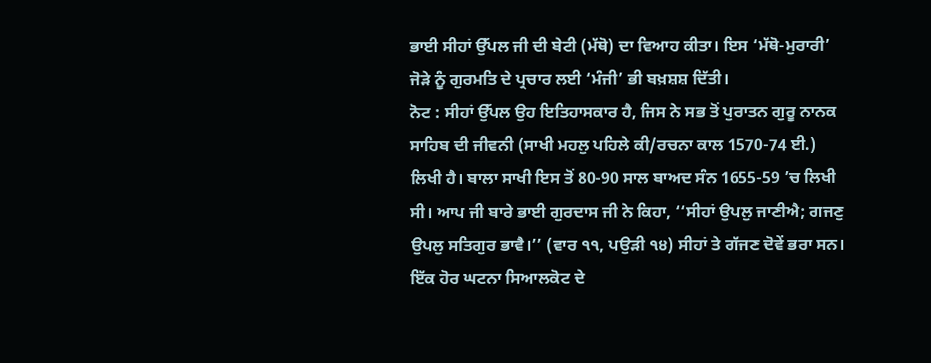ਭਾਈ ਸੀਹਾਂ ਉੱਪਲ ਜੀ ਦੀ ਬੇਟੀ (ਮੱਥੋ) ਦਾ ਵਿਆਹ ਕੀਤਾ। ਇਸ ‘ਮੱਥੋ-ਮੁਰਾਰੀ’ ਜੋੜੇ ਨੂੰ ਗੁਰਮਤਿ ਦੇ ਪ੍ਰਚਾਰ ਲਈ ‘ਮੰਜੀ’ ਭੀ ਬਖ਼ਸ਼ਸ਼ ਦਿੱਤੀ।
ਨੋਟ : ਸੀਹਾਂ ਉੱਪਲ ਉਹ ਇਤਿਹਾਸਕਾਰ ਹੈ, ਜਿਸ ਨੇ ਸਭ ਤੋਂ ਪੁਰਾਤਨ ਗੁਰੂ ਨਾਨਕ ਸਾਹਿਬ ਦੀ ਜੀਵਨੀ (ਸਾਖੀ ਮਹਲੁ ਪਹਿਲੇ ਕੀ/ਰਚਨਾ ਕਾਲ 1570-74 ਈ.) ਲਿਖੀ ਹੈ। ਬਾਲਾ ਸਾਖੀ ਇਸ ਤੋਂ 80-90 ਸਾਲ ਬਾਅਦ ਸੰਨ 1655-59 ’ਚ ਲਿਖੀ ਸੀ। ਆਪ ਜੀ ਬਾਰੇ ਭਾਈ ਗੁਰਦਾਸ ਜੀ ਨੇ ਕਿਹਾ, ‘‘ਸੀਹਾਂ ਉਪਲੁ ਜਾਣੀਐ; ਗਜਣੁ ਉਪਲੁ ਸਤਿਗੁਰ ਭਾਵੈ।’’ (ਵਾਰ ੧੧, ਪਉੜੀ ੧੪) ਸੀਹਾਂ ਤੇ ਗੱਜਣ ਦੋਵੇਂ ਭਰਾ ਸਨ।
ਇੱਕ ਹੋਰ ਘਟਨਾ ਸਿਆਲਕੋਟ ਦੇ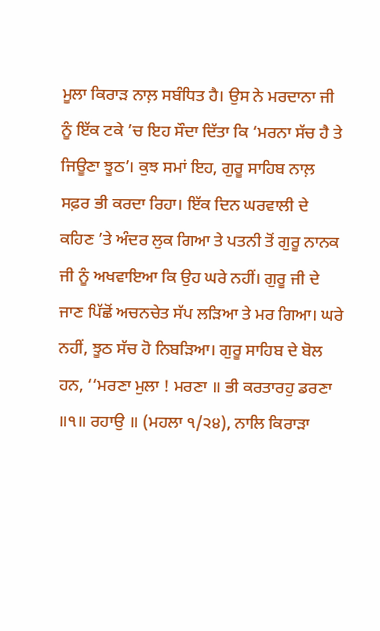ਮੂਲਾ ਕਿਰਾੜ ਨਾਲ਼ ਸਬੰਧਿਤ ਹੈ। ਉਸ ਨੇ ਮਰਦਾਨਾ ਜੀ ਨੂੰ ਇੱਕ ਟਕੇ ’ਚ ਇਹ ਸੌਦਾ ਦਿੱਤਾ ਕਿ ‘ਮਰਨਾ ਸੱਚ ਹੈ ਤੇ ਜਿਊਣਾ ਝੂਠ’। ਕੁਝ ਸਮਾਂ ਇਹ, ਗੁਰੂ ਸਾਹਿਬ ਨਾਲ਼ ਸਫ਼ਰ ਭੀ ਕਰਦਾ ਰਿਹਾ। ਇੱਕ ਦਿਨ ਘਰਵਾਲੀ ਦੇ ਕਹਿਣ ’ਤੇ ਅੰਦਰ ਲੁਕ ਗਿਆ ਤੇ ਪਤਨੀ ਤੋਂ ਗੁਰੂ ਨਾਨਕ ਜੀ ਨੂੰ ਅਖਵਾਇਆ ਕਿ ਉਹ ਘਰੇ ਨਹੀਂ। ਗੁਰੂ ਜੀ ਦੇ ਜਾਣ ਪਿੱਛੋਂ ਅਚਨਚੇਤ ਸੱਪ ਲੜਿਆ ਤੇ ਮਰ ਗਿਆ। ਘਰੇ ਨਹੀਂ, ਝੂਠ ਸੱਚ ਹੋ ਨਿਬੜਿਆ। ਗੁਰੂ ਸਾਹਿਬ ਦੇ ਬੋਲ ਹਨ, ‘‘ਮਰਣਾ ਮੁਲਾ ! ਮਰਣਾ ॥ ਭੀ ਕਰਤਾਰਹੁ ਡਰਣਾ ॥੧॥ ਰਹਾਉ ॥ (ਮਹਲਾ ੧/੨੪), ਨਾਲਿ ਕਿਰਾੜਾ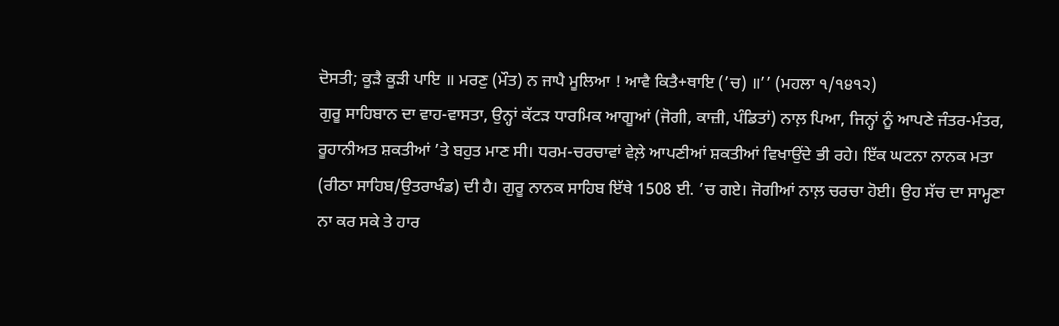ਦੋਸਤੀ; ਕੂੜੈ ਕੂੜੀ ਪਾਇ ॥ ਮਰਣੁ (ਮੌਤ) ਨ ਜਾਪੈ ਮੂਲਿਆ ! ਆਵੈ ਕਿਤੈ+ਥਾਇ (’ਚ) ॥’’ (ਮਹਲਾ ੧/੧੪੧੨)
ਗੁਰੂ ਸਾਹਿਬਾਨ ਦਾ ਵਾਹ-ਵਾਸਤਾ, ਉਨ੍ਹਾਂ ਕੱਟੜ ਧਾਰਮਿਕ ਆਗੂਆਂ (ਜੋਗੀ, ਕਾਜ਼ੀ, ਪੰਡਿਤਾਂ) ਨਾਲ਼ ਪਿਆ, ਜਿਨ੍ਹਾਂ ਨੂੰ ਆਪਣੇ ਜੰਤਰ-ਮੰਤਰ, ਰੂਹਾਨੀਅਤ ਸ਼ਕਤੀਆਂ ’ਤੇ ਬਹੁਤ ਮਾਣ ਸੀ। ਧਰਮ-ਚਰਚਾਵਾਂ ਵੇਲ਼ੇ ਆਪਣੀਆਂ ਸ਼ਕਤੀਆਂ ਵਿਖਾਉਂਦੇ ਭੀ ਰਹੇ। ਇੱਕ ਘਟਨਾ ਨਾਨਕ ਮਤਾ (ਰੀਠਾ ਸਾਹਿਬ/ਉਤਰਾਖੰਡ) ਦੀ ਹੈ। ਗੁਰੂ ਨਾਨਕ ਸਾਹਿਬ ਇੱਥੇ 1508 ਈ. ’ਚ ਗਏ। ਜੋਗੀਆਂ ਨਾਲ਼ ਚਰਚਾ ਹੋਈ। ਉਹ ਸੱਚ ਦਾ ਸਾਮ੍ਹਣਾ ਨਾ ਕਰ ਸਕੇ ਤੇ ਹਾਰ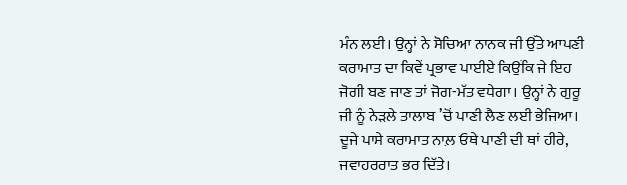ਮੰਨ ਲਈ। ਉਨ੍ਹਾਂ ਨੇ ਸੋਚਿਆ ਨਾਨਕ ਜੀ ਉੱਤੇ ਆਪਣੀ ਕਰਾਮਾਤ ਦਾ ਕਿਵੇਂ ਪ੍ਰਭਾਵ ਪਾਈਏ ਕਿਉਂਕਿ ਜੇ ਇਹ ਜੋਗੀ ਬਣ ਜਾਣ ਤਾਂ ਜੋਗ-ਮੱਤ ਵਧੇਗਾ। ਉਨ੍ਹਾਂ ਨੇ ਗੁਰੂ ਜੀ ਨੂੰ ਨੇੜਲੇ ਤਾਲਾਬ ’ਚੋਂ ਪਾਣੀ ਲੈਣ ਲਈ ਭੇਜਿਆ। ਦੂਜੇ ਪਾਸੇ ਕਰਾਮਾਤ ਨਾਲ਼ ਓਥੇ ਪਾਣੀ ਦੀ ਥਾਂ ਹੀਰੇ, ਜਵਾਹਰਰਾਤ ਭਰ ਦਿੱਤੇ।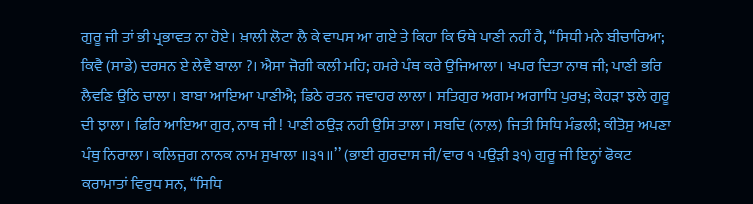ਗੁਰੂ ਜੀ ਤਾਂ ਭੀ ਪ੍ਰਭਾਵਤ ਨਾ ਹੋਏ। ਖ਼ਾਲੀ ਲੋਟਾ ਲੈ ਕੇ ਵਾਪਸ ਆ ਗਏ ਤੇ ਕਿਹਾ ਕਿ ਓਥੇ ਪਾਣੀ ਨਹੀਂ ਹੈ, ‘‘ਸਿਧੀ ਮਨੇ ਬੀਚਾਰਿਆ; ਕਿਵੈ (ਸਾਡੇ) ਦਰਸਨ ਏ ਲੇਵੈ ਬਾਲਾ ?। ਐਸਾ ਜੋਗੀ ਕਲੀ ਮਹਿ; ਹਮਰੇ ਪੰਥ ਕਰੇ ਉਜਿਆਲਾ। ਖਪਰ ਦਿਤਾ ਨਾਥ ਜੀ; ਪਾਣੀ ਭਰਿ ਲੈਵਣਿ ਉਠਿ ਚਾਲਾ। ਬਾਬਾ ਆਇਆ ਪਾਣੀਐ; ਡਿਠੇ ਰਤਨ ਜਵਾਹਰ ਲਾਲਾ। ਸਤਿਗੁਰ ਅਗਮ ਅਗਾਧਿ ਪੁਰਖੁ; ਕੇਹੜਾ ਝਲੇ ਗੁਰੂ ਦੀ ਝਾਲਾ। ਫਿਰਿ ਆਇਆ ਗੁਰ, ਨਾਥ ਜੀ ! ਪਾਣੀ ਠਉੜ ਨਹੀ ਉਸਿ ਤਾਲਾ। ਸਬਦਿ (ਨਾਲ਼) ਜਿਤੀ ਸਿਧਿ ਮੰਡਲੀ; ਕੀਤੋਸੁ ਅਪਣਾ ਪੰਥੁ ਨਿਰਾਲਾ। ਕਲਿਜੁਗ ਨਾਨਕ ਨਾਮ ਸੁਖਾਲਾ ॥੩੧॥’’ (ਭਾਈ ਗੁਰਦਾਸ ਜੀ/ਵਾਰ ੧ ਪਉੜੀ ੩੧) ਗੁਰੂ ਜੀ ਇਨ੍ਹਾਂ ਫੋਕਟ ਕਰਾਮਾਤਾਂ ਵਿਰੁਧ ਸਨ, ‘‘ਸਿਧਿ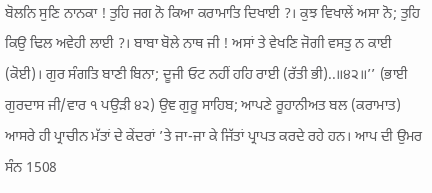ਬੋਲਨਿ ਸੁਣਿ ਨਾਨਕਾ ! ਤੁਹਿ ਜਗ ਨੋ ਕਿਆ ਕਰਾਮਾਤਿ ਦਿਖਾਈ ?। ਕੁਝ ਵਿਖਾਲੇਂ ਅਸਾ ਨੋ; ਤੁਹਿ ਕਿਉ ਢਿਲ ਅਵੇਹੀ ਲਾਈ ?। ਬਾਬਾ ਬੋਲੇ ਨਾਥ ਜੀ ! ਅਸਾਂ ਤੇ ਵੇਖਣਿ ਜੋਗੀ ਵਸਤੁ ਨ ਕਾਈ (ਕੋਈ)। ਗੁਰ ਸੰਗਤਿ ਬਾਣੀ ਬਿਨਾ; ਦੂਜੀ ਓਟ ਨਹੀਂ ਹਹਿ ਰਾਈ (ਰੱਤੀ ਭੀ)..॥੪੨॥’’ (ਭਾਈ ਗੁਰਦਾਸ ਜੀ/ਵਾਰ ੧ ਪਉੜੀ ੪੨) ਉਞ ਗੁਰੂ ਸਾਹਿਬ; ਆਪਣੇ ਰੂਹਾਨੀਅਤ ਬਲ (ਕਰਾਮਾਤ) ਆਸਰੇ ਹੀ ਪ੍ਰਾਚੀਨ ਮੱਤਾਂ ਦੇ ਕੇਂਦਰਾਂ ’ਤੇ ਜਾ-ਜਾ ਕੇ ਜਿੱਤਾਂ ਪ੍ਰਾਪਤ ਕਰਦੇ ਰਹੇ ਹਨ। ਆਪ ਦੀ ਉਮਰ ਸੰਨ 1508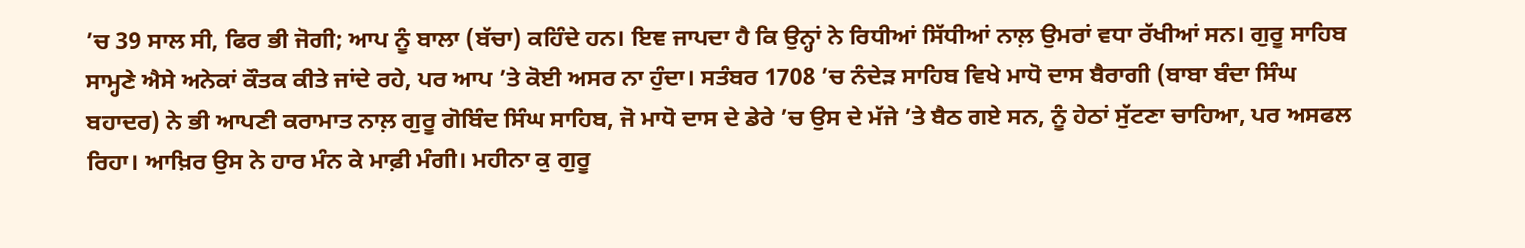’ਚ 39 ਸਾਲ ਸੀ, ਫਿਰ ਭੀ ਜੋਗੀ; ਆਪ ਨੂੰ ਬਾਲਾ (ਬੱਚਾ) ਕਹਿੰਦੇ ਹਨ। ਇਞ ਜਾਪਦਾ ਹੈ ਕਿ ਉਨ੍ਹਾਂ ਨੇ ਰਿਧੀਆਂ ਸਿੱਧੀਆਂ ਨਾਲ਼ ਉਮਰਾਂ ਵਧਾ ਰੱਖੀਆਂ ਸਨ। ਗੁਰੂ ਸਾਹਿਬ ਸਾਮ੍ਹਣੇ ਐਸੇ ਅਨੇਕਾਂ ਕੌਤਕ ਕੀਤੇ ਜਾਂਦੇ ਰਹੇ, ਪਰ ਆਪ ’ਤੇ ਕੋਈ ਅਸਰ ਨਾ ਹੁੰਦਾ। ਸਤੰਬਰ 1708 ’ਚ ਨੰਦੇੜ ਸਾਹਿਬ ਵਿਖੇ ਮਾਧੋ ਦਾਸ ਬੈਰਾਗੀ (ਬਾਬਾ ਬੰਦਾ ਸਿੰਘ ਬਹਾਦਰ) ਨੇ ਭੀ ਆਪਣੀ ਕਰਾਮਾਤ ਨਾਲ਼ ਗੁਰੂ ਗੋਬਿੰਦ ਸਿੰਘ ਸਾਹਿਬ, ਜੋ ਮਾਧੋ ਦਾਸ ਦੇ ਡੇਰੇ ’ਚ ਉਸ ਦੇ ਮੱਜੇ ’ਤੇ ਬੈਠ ਗਏ ਸਨ, ਨੂੰ ਹੇਠਾਂ ਸੁੱਟਣਾ ਚਾਹਿਆ, ਪਰ ਅਸਫਲ ਰਿਹਾ। ਆਖ਼ਿਰ ਉਸ ਨੇ ਹਾਰ ਮੰਨ ਕੇ ਮਾਫ਼ੀ ਮੰਗੀ। ਮਹੀਨਾ ਕੁ ਗੁਰੂ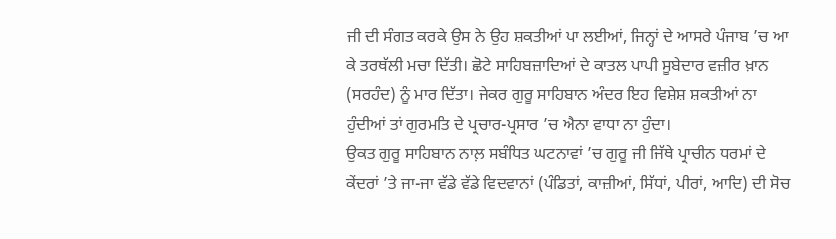ਜੀ ਦੀ ਸੰਗਤ ਕਰਕੇ ਉਸ ਨੇ ਉਹ ਸ਼ਕਤੀਆਂ ਪਾ ਲਈਆਂ, ਜਿਨ੍ਹਾਂ ਦੇ ਆਸਰੇ ਪੰਜਾਬ ’ਚ ਆ ਕੇ ਤਰਥੱਲੀ ਮਚਾ ਦਿੱਤੀ। ਛੋਟੇ ਸਾਹਿਬਜ਼ਾਦਿਆਂ ਦੇ ਕਾਤਲ ਪਾਪੀ ਸੂਬੇਦਾਰ ਵਜ਼ੀਰ ਖ਼ਾਨ (ਸਰਹੰਦ) ਨੂੰ ਮਾਰ ਦਿੱਤਾ। ਜੇਕਰ ਗੁਰੂ ਸਾਹਿਬਾਨ ਅੰਦਰ ਇਹ ਵਿਸ਼ੇਸ਼ ਸ਼ਕਤੀਆਂ ਨਾ ਹੁੰਦੀਆਂ ਤਾਂ ਗੁਰਮਤਿ ਦੇ ਪ੍ਰਚਾਰ-ਪ੍ਰਸਾਰ ’ਚ ਐਨਾ ਵਾਧਾ ਨਾ ਹੁੰਦਾ।
ਉਕਤ ਗੁਰੂ ਸਾਹਿਬਾਨ ਨਾਲ਼ ਸਬੰਧਿਤ ਘਟਨਾਵਾਂ ’ਚ ਗੁਰੂ ਜੀ ਜਿੱਥੇ ਪ੍ਰਾਚੀਨ ਧਰਮਾਂ ਦੇ ਕੇਂਦਰਾਂ ’ਤੇ ਜਾ-ਜਾ ਵੱਡੇ ਵੱਡੇ ਵਿਦਵਾਨਾਂ (ਪੰਡਿਤਾਂ, ਕਾਜ਼ੀਆਂ, ਸਿੱਧਾਂ, ਪੀਰਾਂ, ਆਦਿ) ਦੀ ਸੋਚ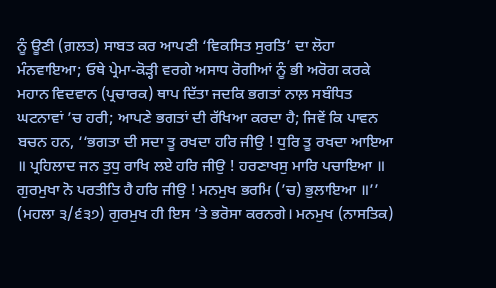ਨੂੰ ਊਣੀ (ਗ਼ਲਤ) ਸਾਬਤ ਕਰ ਆਪਣੀ ‘ਵਿਕਸਿਤ ਸੁਰਤਿ’ ਦਾ ਲੋਹਾ ਮੰਨਵਾਇਆ; ਓਥੇ ਪ੍ਰੇਮਾ-ਕੋੜ੍ਹੀ ਵਰਗੇ ਅਸਾਧ ਰੋਗੀਆਂ ਨੂੰ ਭੀ ਅਰੋਗ ਕਰਕੇ ਮਹਾਨ ਵਿਦਵਾਨ (ਪ੍ਰਚਾਰਕ) ਥਾਪ ਦਿੱਤਾ ਜਦਕਿ ਭਗਤਾਂ ਨਾਲ਼ ਸਬੰਧਿਤ ਘਟਨਾਵਾਂ ’ਚ ਹਰੀ; ਆਪਣੇ ਭਗਤਾਂ ਦੀ ਰੱਖਿਆ ਕਰਦਾ ਹੈ; ਜਿਵੇਂ ਕਿ ਪਾਵਨ ਬਚਨ ਹਨ, ‘‘ਭਗਤਾ ਦੀ ਸਦਾ ਤੂ ਰਖਦਾ ਹਰਿ ਜੀਉ ! ਧੁਰਿ ਤੂ ਰਖਦਾ ਆਇਆ ॥ ਪ੍ਰਹਿਲਾਦ ਜਨ ਤੁਧੁ ਰਾਖਿ ਲਏ ਹਰਿ ਜੀਉ ! ਹਰਣਾਖਸੁ ਮਾਰਿ ਪਚਾਇਆ ॥ ਗੁਰਮੁਖਾ ਨੋ ਪਰਤੀਤਿ ਹੈ ਹਰਿ ਜੀਉ ! ਮਨਮੁਖ ਭਰਮਿ (’ਚ) ਭੁਲਾਇਆ ॥’’ (ਮਹਲਾ ੩/੬੩੭) ਗੁਰਮੁਖ ਹੀ ਇਸ ’ਤੇ ਭਰੋਸਾ ਕਰਨਗੇ। ਮਨਮੁਖ (ਨਾਸਤਿਕ)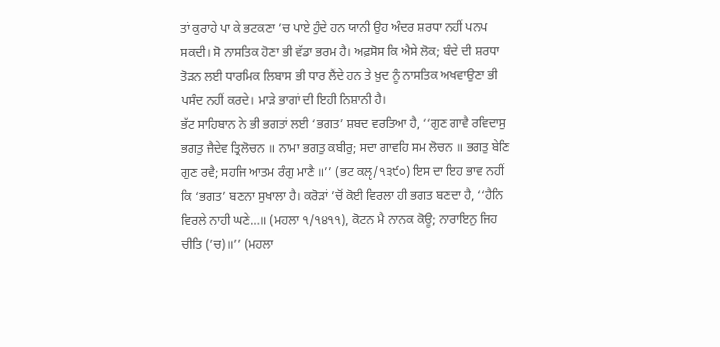ਤਾਂ ਕੁਰਾਹੇ ਪਾ ਕੇ ਭਟਕਣਾ ’ਚ ਪਾਏ ਹੁੰਦੇ ਹਨ ਯਾਨੀ ਉਹ ਅੰਦਰ ਸ਼ਰਧਾ ਨਹੀਂ ਪਨਪ ਸਕਦੀ। ਸੋ ਨਾਸਤਿਕ ਹੋਣਾ ਭੀ ਵੱਡਾ ਭਰਮ ਹੈ। ਅਫ਼ਸੋਸ ਕਿ ਐਸੇ ਲੋਕ; ਬੰਦੇ ਦੀ ਸ਼ਰਧਾ ਤੋੜਨ ਲਈ ਧਾਰਮਿਕ ਲਿਬਾਸ ਭੀ ਧਾਰ ਲੈਂਦੇ ਹਨ ਤੇ ਖ਼ੁਦ ਨੂੰ ਨਾਸਤਿਕ ਅਖਵਾਉਣਾ ਭੀ ਪਸੰਦ ਨਹੀਂ ਕਰਦੇ। ਮਾੜੇ ਭਾਗਾਂ ਦੀ ਇਹੀ ਨਿਸ਼ਾਨੀ ਹੈ।
ਭੱਟ ਸਾਹਿਬਾਨ ਨੇ ਭੀ ਭਗਤਾਂ ਲਈ ‘ਭਗਤ’ ਸ਼ਬਦ ਵਰਤਿਆ ਹੈ, ‘‘ਗੁਣ ਗਾਵੈ ਰਵਿਦਾਸੁ ਭਗਤੁ ਜੈਦੇਵ ਤ੍ਰਿਲੋਚਨ ॥ ਨਾਮਾ ਭਗਤੁ ਕਬੀਰੁ; ਸਦਾ ਗਾਵਹਿ ਸਮ ਲੋਚਨ ॥ ਭਗਤੁ ਬੇਣਿ ਗੁਣ ਰਵੈ; ਸਹਜਿ ਆਤਮ ਰੰਗੁ ਮਾਣੈ ॥’’ (ਭਟ ਕਲੵ/੧੩੯੦) ਇਸ ਦਾ ਇਹ ਭਾਵ ਨਹੀਂ ਕਿ ‘ਭਗਤ’ ਬਣਨਾ ਸੁਖਾਲਾ ਹੈ। ਕਰੋੜਾਂ ’ਚੋਂ ਕੋਈ ਵਿਰਲਾ ਹੀ ਭਗਤ ਬਣਦਾ ਹੈ, ‘‘ਹੈਨਿ ਵਿਰਲੇ ਨਾਹੀ ਘਣੇ…॥ (ਮਹਲਾ ੧/੧੪੧੧), ਕੋਟਨ ਮੈ ਨਾਨਕ ਕੋਊ; ਨਾਰਾਇਨੁ ਜਿਹ ਚੀਤਿ (’ਚ)॥’’ (ਮਹਲਾ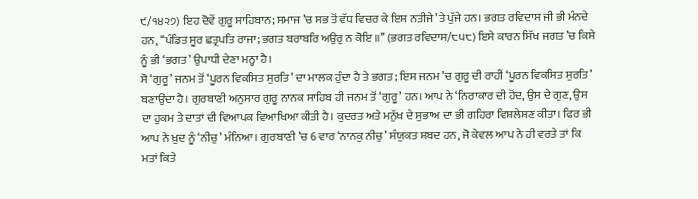੯/੧੪੨੭) ਇਹ ਦੋਵੇਂ ਗੁਰੂ ਸਾਹਿਬਾਨ; ਸਮਾਜ ’ਚ ਸਭ ਤੋਂ ਵੱਧ ਵਿਚਰ ਕੇ ਇਸ ਨਤੀਜੇ ’ਤੇ ਪੁੱਜੇ ਹਨ। ਭਗਤ ਰਵਿਦਾਸ ਜੀ ਭੀ ਮੰਨਦੇ ਹਨ, ‘‘ਪੰਡਿਤ ਸੂਰ ਛਤ੍ਰਪਤਿ ਰਾਜਾ; ਭਗਤ ਬਰਾਬਰਿ ਅਉਰੁ ਨ ਕੋਇ ॥’’ (ਭਗਤ ਰਵਿਦਾਸ/੮੫੮) ਇਸੇ ਕਾਰਨ ਸਿੱਖ ਜਗਤ ’ਚ ਕਿਸੇ ਨੂੰ ਭੀ ‘ਭਗਤ’ ਉਪਾਧੀ ਦੇਣਾ ਮਨ੍ਹਾ ਹੈ।
ਸੋ ‘ਗੁਰੂ’ ਜਨਮ ਤੋਂ ‘ਪੂਰਨ ਵਿਕਸਿਤ ਸੁਰਤਿ’ ਦਾ ਮਾਲਕ ਹੁੰਦਾ ਹੈ ਤੇ ਭਗਤ; ਇਸ ਜਨਮ ’ਚ ਗੁਰੂ ਦੀ ਰਾਹੀਂ ‘ਪੂਰਨ ਵਿਕਸਿਤ ਸੁਰਤਿ’ ਬਣਾਉਂਦਾ ਹੈ। ਗੁਰਬਾਣੀ ਅਨੁਸਾਰ ਗੁਰੂ ਨਾਨਕ ਸਾਹਿਬ ਹੀ ਜਨਮ ਤੋਂ ‘ਗੁਰੂ’ ਹਨ। ਆਪ ਨੇ ‘ਨਿਰਾਕਾਰ ਦੀ ਹੋਂਦ, ਉਸ ਦੇ ਗੁਣ, ਉਸ ਦਾ ਹੁਕਮ ਤੇ ਦਾਤਾਂ ਦੀ ਵਿਆਪਕ ਵਿਆਖਿਆ ਕੀਤੀ ਹੈ। ਕੁਦਰਤ ਅਤੇ ਮਨੁੱਖ ਦੇ ਸੁਭਾਅ ਦਾ ਭੀ ਗਹਿਰਾ ਵਿਸ਼ਲੇਸ਼ਣ ਕੀਤਾ। ਫਿਰ ਭੀ ਆਪ ਨੇ ਖ਼ੁਦ ਨੂੰ ‘ਨੀਚੁ’ ਮੰਨਿਆ। ਗੁਰਬਾਣੀ ’ਚ 6 ਵਾਰ ‘ਨਾਨਕੁ ਨੀਚੁ’ ਸੰਯੁਕਤ ਸ਼ਬਦ ਹਨ, ਜੋ ਕੇਵਲ ਆਪ ਨੇ ਹੀ ਵਰਤੇ ਤਾਂ ਕਿ ਮਤਾਂ ਕਿਤੇ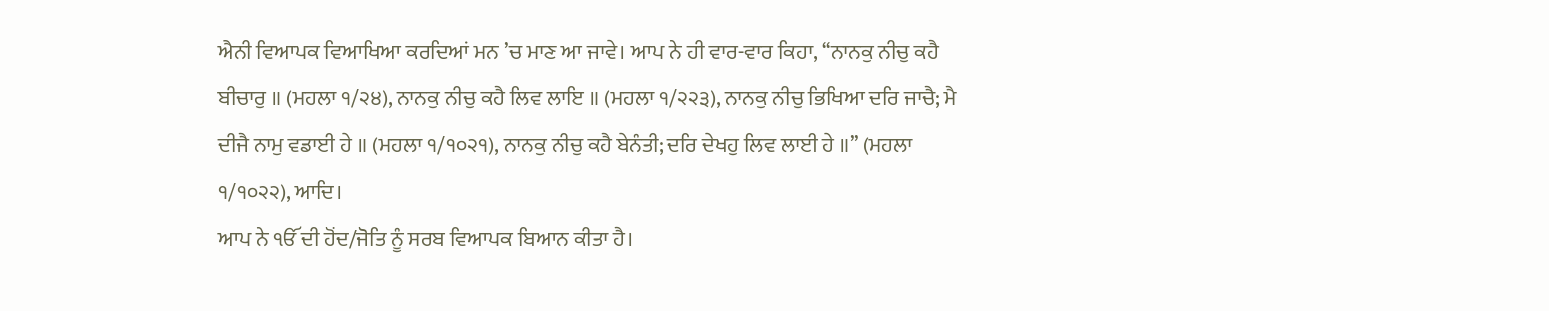ਐਨੀ ਵਿਆਪਕ ਵਿਆਖਿਆ ਕਰਦਿਆਂ ਮਨ ’ਚ ਮਾਣ ਆ ਜਾਵੇ। ਆਪ ਨੇ ਹੀ ਵਾਰ-ਵਾਰ ਕਿਹਾ, ‘‘ਨਾਨਕੁ ਨੀਚੁ ਕਹੈ ਬੀਚਾਰੁ ॥ (ਮਹਲਾ ੧/੨੪), ਨਾਨਕੁ ਨੀਚੁ ਕਹੈ ਲਿਵ ਲਾਇ ॥ (ਮਹਲਾ ੧/੨੨੩), ਨਾਨਕੁ ਨੀਚੁ ਭਿਖਿਆ ਦਰਿ ਜਾਚੈ; ਮੈ ਦੀਜੈ ਨਾਮੁ ਵਡਾਈ ਹੇ ॥ (ਮਹਲਾ ੧/੧੦੨੧), ਨਾਨਕੁ ਨੀਚੁ ਕਹੈ ਬੇਨੰਤੀ; ਦਰਿ ਦੇਖਹੁ ਲਿਵ ਲਾਈ ਹੇ ॥’’ (ਮਹਲਾ ੧/੧੦੨੨), ਆਦਿ।
ਆਪ ਨੇ ੴ ਦੀ ਹੋਂਦ/ਜੋਤਿ ਨੂੰ ਸਰਬ ਵਿਆਪਕ ਬਿਆਨ ਕੀਤਾ ਹੈ।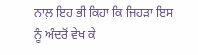ਨਾਲ਼ ਇਹ ਭੀ ਕਿਹਾ ਕਿ ਜਿਹੜਾ ਇਸ ਨੂੰ ਅੰਦਰੋਂ ਵੇਖ ਕੇ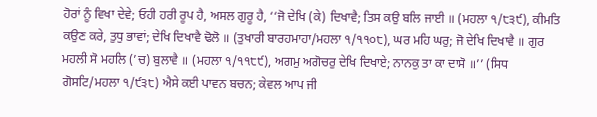ਹੋਰਾਂ ਨੂੰ ਵਿਖਾ ਦੇਵੇ; ਓਹੀ ਹਰੀ ਰੂਪ ਹੈ, ਅਸਲ ਗੁਰੂ ਹੈ, ‘‘ਜੋ ਦੇਖਿ (ਕੇ) ਦਿਖਾਵੈ; ਤਿਸ ਕਉ ਬਲਿ ਜਾਈ ॥ (ਮਹਲਾ ੧/੮੩੯), ਕੀਮਤਿ ਕਉਣ ਕਰੇ, ਤੁਧੁ ਭਾਵਾਂ; ਦੇਖਿ ਦਿਖਾਵੈ ਢੋਲੋ ॥ (ਤੁਖਾਰੀ ਬਾਰਹਮਾਹਾ/ਮਹਲਾ ੧/੧੧੦੮), ਘਰ ਮਹਿ ਘਰੁ; ਜੋ ਦੇਖਿ ਦਿਖਾਵੈ ॥ ਗੁਰ ਮਹਲੀ ਸੋ ਮਹਲਿ (’ਚ) ਬੁਲਾਵੈ ॥ (ਮਹਲਾ ੧/੧੧੮੯), ਅਗਮੁ ਅਗੋਚਰੁ ਦੇਖਿ ਦਿਖਾਏ; ਨਾਨਕੁ ਤਾ ਕਾ ਦਾਸੋ ॥’’ (ਸਿਧ ਗੋਸਟਿ/ਮਹਲਾ ੧/੯੩੮) ਐਸੇ ਕਈ ਪਾਵਨ ਬਚਨ; ਕੇਵਲ ਆਪ ਜੀ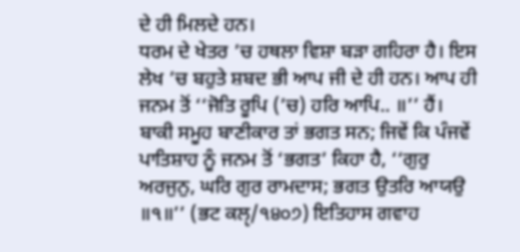ਦੇ ਹੀ ਮਿਲਦੇ ਹਨ।
ਧਰਮ ਦੇ ਖੇਤਰ ’ਚ ਹਥਲਾ ਵਿਸ਼ਾ ਬੜਾ ਗਹਿਰਾ ਹੈ। ਇਸ ਲੇਖ ’ਚ ਬਹੁਤੇ ਸ਼ਬਦ ਭੀ ਆਪ ਜੀ ਦੇ ਹੀ ਹਨ। ਆਪ ਹੀ ਜਨਮ ਤੋਂ ‘‘ਜੋਤਿ ਰੂਪਿ (’ਚ) ਹਰਿ ਆਪਿ.. ॥’’ ਹੈਂ। ਬਾਕੀ ਸਮੂਹ ਬਾਣੀਕਾਰ ਤਾਂ ਭਗਤ ਸਨ; ਜਿਵੇਂ ਕਿ ਪੰਜਵੇਂ ਪਾਤਿਸ਼ਾਹ ਨੂੰ ਜਨਮ ਤੋਂ ‘ਭਗਤ’ ਕਿਹਾ ਹੈ, ‘‘ਗੁਰੁ ਅਰਜੁਨੁ, ਘਰਿ ਗੁਰ ਰਾਮਦਾਸ; ਭਗਤ ਉਤਰਿ ਆਯਉ ॥੧॥’’ (ਭਟ ਕਲੵ/੧੪੦੭) ਇਤਿਹਾਸ ਗਵਾਹ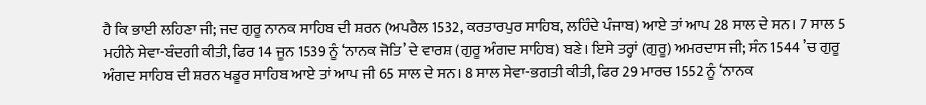ਹੈ ਕਿ ਭਾਈ ਲਹਿਣਾ ਜੀ; ਜਦ ਗੁਰੂ ਨਾਨਕ ਸਾਹਿਬ ਦੀ ਸ਼ਰਨ (ਅਪਰੈਲ 1532, ਕਰਤਾਰਪੁਰ ਸਾਹਿਬ, ਲਹਿੰਦੇ ਪੰਜਾਬ) ਆਏ ਤਾਂ ਆਪ 28 ਸਾਲ ਦੇ ਸਨ। 7 ਸਾਲ 5 ਮਹੀਨੇ ਸੇਵਾ-ਬੰਦਗੀ ਕੀਤੀ, ਫਿਰ 14 ਜੂਨ 1539 ਨੂੰ ‘ਨਾਨਕ ਜੋਤਿ’ ਦੇ ਵਾਰਸ਼ (ਗੁਰੂ ਅੰਗਦ ਸਾਹਿਬ) ਬਣੇ। ਇਸੇ ਤਰ੍ਹਾਂ (ਗੁਰੂ) ਅਮਰਦਾਸ ਜੀ; ਸੰਨ 1544 ’ਚ ਗੁਰੂ ਅੰਗਦ ਸਾਹਿਬ ਦੀ ਸ਼ਰਨ ਖਡੂਰ ਸਾਹਿਬ ਆਏ ਤਾਂ ਆਪ ਜੀ 65 ਸਾਲ ਦੇ ਸਨ। 8 ਸਾਲ ਸੇਵਾ-ਭਗਤੀ ਕੀਤੀ, ਫਿਰ 29 ਮਾਰਚ 1552 ਨੂੰ ‘ਨਾਨਕ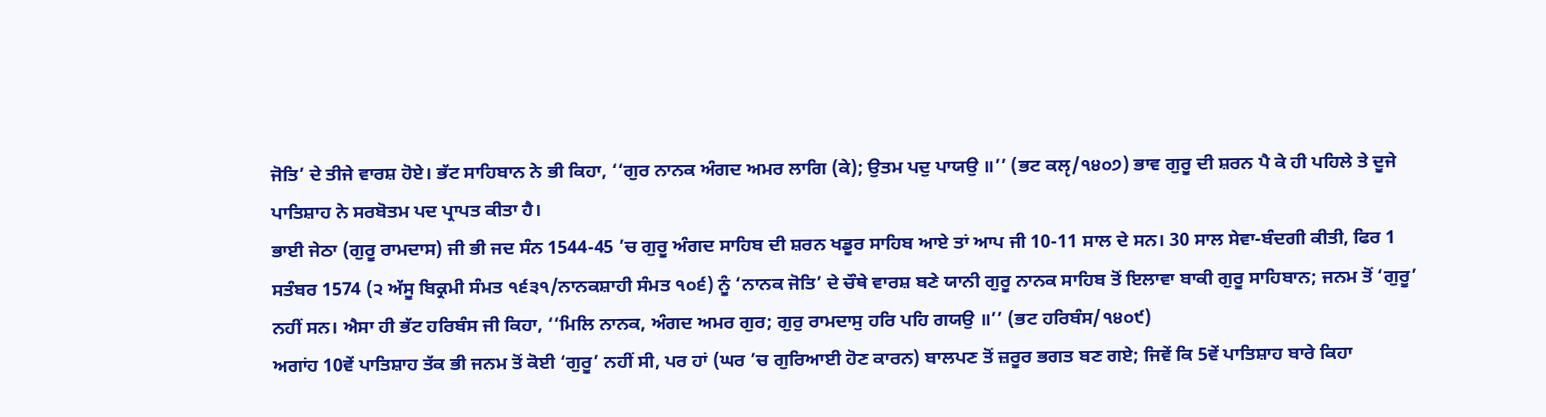ਜੋਤਿ’ ਦੇ ਤੀਜੇ ਵਾਰਸ਼ ਹੋਏ। ਭੱਟ ਸਾਹਿਬਾਨ ਨੇ ਭੀ ਕਿਹਾ, ‘‘ਗੁਰ ਨਾਨਕ ਅੰਗਦ ਅਮਰ ਲਾਗਿ (ਕੇ); ਉਤਮ ਪਦੁ ਪਾਯਉ ॥’’ (ਭਟ ਕਲੵ/੧੪੦੭) ਭਾਵ ਗੁਰੂ ਦੀ ਸ਼ਰਨ ਪੈ ਕੇ ਹੀ ਪਹਿਲੇ ਤੇ ਦੂਜੇ ਪਾਤਿਸ਼ਾਹ ਨੇ ਸਰਬੋਤਮ ਪਦ ਪ੍ਰਾਪਤ ਕੀਤਾ ਹੈ।
ਭਾਈ ਜੇਠਾ (ਗੁਰੂ ਰਾਮਦਾਸ) ਜੀ ਭੀ ਜਦ ਸੰਨ 1544-45 ’ਚ ਗੁਰੂ ਅੰਗਦ ਸਾਹਿਬ ਦੀ ਸ਼ਰਨ ਖਡੂਰ ਸਾਹਿਬ ਆਏ ਤਾਂ ਆਪ ਜੀ 10-11 ਸਾਲ ਦੇ ਸਨ। 30 ਸਾਲ ਸੇਵਾ-ਬੰਦਗੀ ਕੀਤੀ, ਫਿਰ 1 ਸਤੰਬਰ 1574 (੨ ਅੱਸੂ ਬਿਕ੍ਰਮੀ ਸੰਮਤ ੧੬੩੧/ਨਾਨਕਸ਼ਾਹੀ ਸੰਮਤ ੧੦੬) ਨੂੰ ‘ਨਾਨਕ ਜੋਤਿ’ ਦੇ ਚੌਥੇ ਵਾਰਸ਼ ਬਣੇ ਯਾਨੀ ਗੁਰੂ ਨਾਨਕ ਸਾਹਿਬ ਤੋਂ ਇਲਾਵਾ ਬਾਕੀ ਗੁਰੂ ਸਾਹਿਬਾਨ; ਜਨਮ ਤੋਂ ‘ਗੁਰੂ’ ਨਹੀਂ ਸਨ। ਐਸਾ ਹੀ ਭੱਟ ਹਰਿਬੰਸ ਜੀ ਕਿਹਾ, ‘‘ਮਿਲਿ ਨਾਨਕ, ਅੰਗਦ ਅਮਰ ਗੁਰ; ਗੁਰੁ ਰਾਮਦਾਸੁ ਹਰਿ ਪਹਿ ਗਯਉ ॥’’ (ਭਟ ਹਰਿਬੰਸ/੧੪੦੯)
ਅਗਾਂਹ 10ਵੇਂ ਪਾਤਿਸ਼ਾਹ ਤੱਕ ਭੀ ਜਨਮ ਤੋਂ ਕੋਈ ‘ਗੁਰੂ’ ਨਹੀਂ ਸੀ, ਪਰ ਹਾਂ (ਘਰ ’ਚ ਗੁਰਿਆਈ ਹੋਣ ਕਾਰਨ) ਬਾਲਪਣ ਤੋਂ ਜ਼ਰੂਰ ਭਗਤ ਬਣ ਗਏ; ਜਿਵੇਂ ਕਿ 5ਵੇਂ ਪਾਤਿਸ਼ਾਹ ਬਾਰੇ ਕਿਹਾ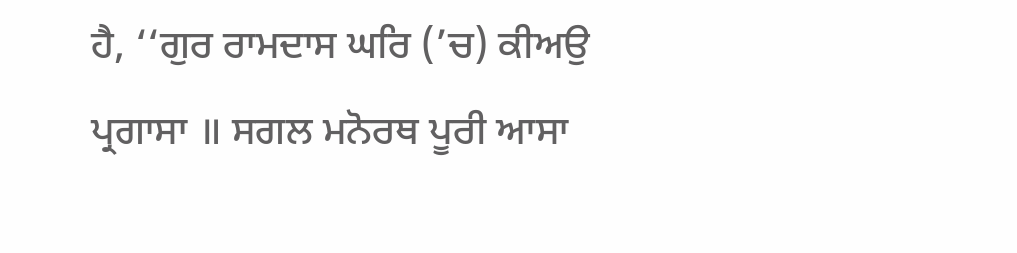ਹੈ, ‘‘ਗੁਰ ਰਾਮਦਾਸ ਘਰਿ (’ਚ) ਕੀਅਉ ਪ੍ਰਗਾਸਾ ॥ ਸਗਲ ਮਨੋਰਥ ਪੂਰੀ ਆਸਾ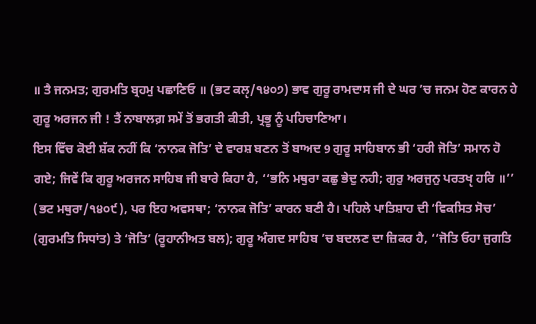॥ ਤੈ ਜਨਮਤ; ਗੁਰਮਤਿ ਬ੍ਰਹਮੁ ਪਛਾਣਿਓ ॥ (ਭਟ ਕਲੵ/੧੪੦੭) ਭਾਵ ਗੁਰੂ ਰਾਮਦਾਸ ਜੀ ਦੇ ਘਰ ’ਚ ਜਨਮ ਹੋਣ ਕਾਰਨ ਹੇ ਗੁਰੂ ਅਰਜਨ ਜੀ ! ਤੈਂ ਨਾਬਾਲਗ਼ ਸਮੇਂ ਤੋਂ ਭਗਤੀ ਕੀਤੀ, ਪ੍ਰਭੂ ਨੂੰ ਪਹਿਚਾਣਿਆ।
ਇਸ ਵਿੱਚ ਕੋਈ ਸ਼ੱਕ ਨਹੀਂ ਕਿ ‘ਨਾਨਕ ਜੋਤਿ’ ਦੇ ਵਾਰਸ਼ ਬਣਨ ਤੋਂ ਬਾਅਦ 9 ਗੁਰੂ ਸਾਹਿਬਾਨ ਭੀ ‘ਹਰੀ ਜੋਤਿ’ ਸਮਾਨ ਹੋ ਗਏ; ਜਿਵੇਂ ਕਿ ਗੁਰੂ ਅਰਜਨ ਸਾਹਿਬ ਜੀ ਬਾਰੇ ਕਿਹਾ ਹੈ, ‘‘ਭਨਿ ਮਥੁਰਾ ਕਛੁ ਭੇਦੁ ਨਹੀ; ਗੁਰੁ ਅਰਜੁਨੁ ਪਰਤਖੵ ਹਰਿ ॥’’ (ਭਟ ਮਥੁਰਾ/੧੪੦੯), ਪਰ ਇਹ ਅਵਸਥਾ; ‘ਨਾਨਕ ਜੋਤਿ’ ਕਾਰਨ ਬਣੀ ਹੈ। ਪਹਿਲੇ ਪਾਤਿਸ਼ਾਹ ਦੀ ‘ਵਿਕਸਿਤ ਸੋਚ’ (ਗੁਰਮਤਿ ਸਿਧਾਂਤ) ਤੇ ‘ਜੋਤਿ’ (ਰੂਹਾਨੀਅਤ ਬਲ); ਗੁਰੂ ਅੰਗਦ ਸਾਹਿਬ ’ਚ ਬਦਲਣ ਦਾ ਜ਼ਿਕਰ ਹੈ, ‘‘ਜੋਤਿ ਓਹਾ ਜੁਗਤਿ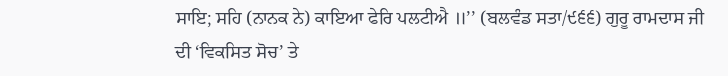ਸਾਇ; ਸਹਿ (ਨਾਨਕ ਨੇ) ਕਾਇਆ ਫੇਰਿ ਪਲਟੀਐ ॥’’ (ਬਲਵੰਡ ਸਤਾ/੯੬੬) ਗੁਰੂ ਰਾਮਦਾਸ ਜੀ ਦੀ ‘ਵਿਕਸਿਤ ਸੋਚ’ ਤੇ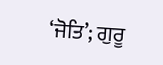‘ਜੋਤਿ’; ਗੁਰੂ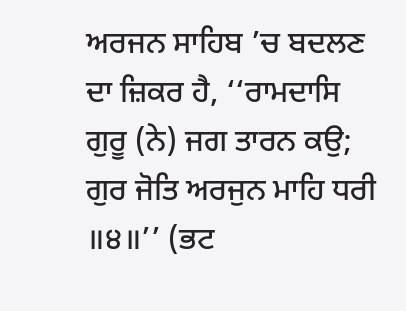ਅਰਜਨ ਸਾਹਿਬ ’ਚ ਬਦਲਣ ਦਾ ਜ਼ਿਕਰ ਹੈ, ‘‘ਰਾਮਦਾਸਿ ਗੁਰੂ (ਨੇ) ਜਗ ਤਾਰਨ ਕਉ; ਗੁਰ ਜੋਤਿ ਅਰਜੁਨ ਮਾਹਿ ਧਰੀ ॥੪॥’’ (ਭਟ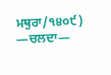ਮਥੁਰਾ/੧੪੦੯)
—ਚਲਦਾ—